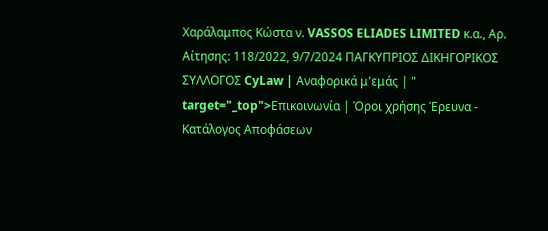Χαράλαμπος Κώστα ν. VASSOS ELIADES LIMITED κ.α., Αρ. Αίτησης: 118/2022, 9/7/2024 ΠΑΓΚΥΠΡΙΟΣ ΔΙΚΗΓΟΡΙΚΟΣ ΣΥΛΛΟΓΟΣ CyLaw | Αναφορικά μ'εμάς | " target="_top">Επικοινωνία | Όροι χρήσης Έρευνα - Κατάλογος Αποφάσεων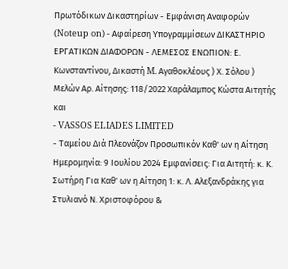Πρωτόδικων Δικαστηρίων - Εμφάνιση Αναφορών (Noteup on) - Αφαίρεση Υπογραμμίσεων ΔΙΚΑΣΤΗΡΙΟ ΕΡΓΑΤΙΚΩΝ ΔΙΑΦΟΡΩΝ - ΛΕΜΕΣΟΣ ΕΝΩΠΙΟΝ: Ε. Κωνσταντίνου, Δικαστή M. Αγαθοκλέους ) Χ. Σόλου ) Μελών Αρ. Αίτησης: 118/2022 Χαράλαμπος Κώστα Aιτητής και
- VASSOS ELIADES LIMITED
- Ταμείου Διά Πλεονάζον Προσωπικόν Καθ' ων η Αίτηση Ημερομηνία: 9 Ιουλίου 2024 Εμφανίσεις: Για Αιτητή: κ. Κ. Σωτήρη Για Καθ' ων η Αίτηση 1: κ. Λ. Αλεξανδράκης για Στυλιανό Ν. Χριστοφόρου &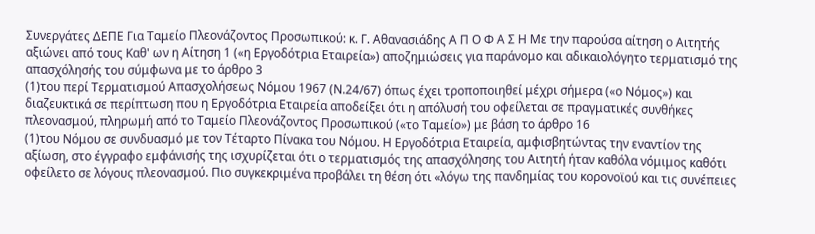Συνεργάτες ΔΕΠΕ Για Ταμείο Πλεονάζοντος Προσωπικού: κ. Γ. Αθανασιάδης Α Π Ο Φ Α Σ Η Με την παρούσα αίτηση ο Αιτητής αξιώνει από τους Καθ' ων η Αίτηση 1 («η Εργοδότρια Εταιρεία») αποζημιώσεις για παράνομο και αδικαιολόγητο τερματισμό της απασχόλησής του σύμφωνα με το άρθρο 3
(1)του περί Τερματισμού Απασχολήσεως Νόμου 1967 (Ν.24/67) όπως έχει τροποποιηθεί μέχρι σήμερα («ο Νόμος») και διαζευκτικά σε περίπτωση που η Εργοδότρια Εταιρεία αποδείξει ότι η απόλυσή του οφείλεται σε πραγματικές συνθήκες πλεονασμού, πληρωμή από το Ταμείο Πλεονάζοντος Προσωπικού («το Ταμείο») με βάση το άρθρο 16
(1)του Νόμου σε συνδυασμό με τον Τέταρτο Πίνακα του Νόμου. Η Εργοδότρια Εταιρεία, αμφισβητώντας την εναντίον της αξίωση, στο έγγραφο εμφάνισής της ισχυρίζεται ότι ο τερματισμός της απασχόλησης του Αιτητή ήταν καθόλα νόμιμος καθότι οφείλετο σε λόγους πλεονασμού. Πιο συγκεκριμένα προβάλει τη θέση ότι «λόγω της πανδημίας του κορονοϊού και τις συνέπειες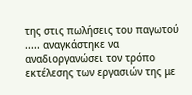της στις πωλήσεις του παγωτού ..... αναγκάστηκε να αναδιοργανώσει τον τρόπο εκτέλεσης των εργασιών της με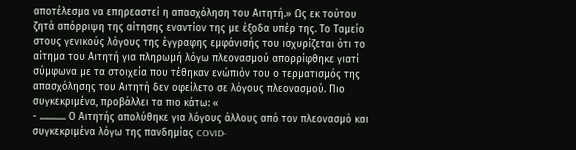αποτέλεσμα να επηρεαστεί η απασχόληση του Αιτητή.» Ως εκ τούτου ζητά απόρριψη της αίτησης εναντίον της με έξοδα υπέρ της. Το Ταμείο στους γενικούς λόγους της έγγραφης εμφάνισής του ισχυρίζεται ότι το αίτημα του Αιτητή για πληρωμή λόγω πλεονασμού απορρίφθηκε γιατί σύμφωνα με τα στοιχεία που τέθηκαν ενώπιόν του ο τερματισμός της απασχόλησης του Αιτητή δεν οφείλετο σε λόγους πλεονασμού. Πιο συγκεκριμένα, προβάλλει τα πιο κάτω: «
- ............. Ο Αιτητής απολύθηκε για λόγους άλλους από τον πλεονασμό και συγκεκριμένα λόγω της πανδημίας COVID-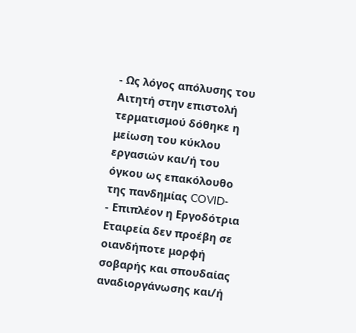- Ως λόγος απόλυσης του Αιτητή στην επιστολή τερματισμού δόθηκε η μείωση του κύκλου εργασιών και/ή του όγκου ως επακόλουθο της πανδημίας COVID-
- Επιπλέον η Εργοδότρια Εταιρεία δεν προέβη σε οιανδήποτε μορφή σοβαρής και σπουδαίας αναδιοργάνωσης και/ή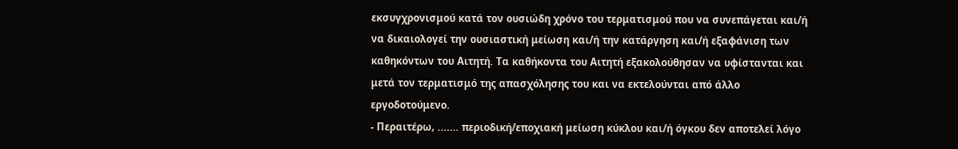εκσυγχρονισμού κατά τον ουσιώδη χρόνο του τερματισμού που να συνεπάγεται και/ή να δικαιολογεί την ουσιαστική μείωση και/ή την κατάργηση και/ή εξαφάνιση των καθηκόντων του Αιτητή. Τα καθήκοντα του Αιτητή εξακολούθησαν να υφίστανται και μετά τον τερματισμό της απασχόλησης του και να εκτελούνται από άλλο εργοδοτούμενο.
- Περαιτέρω, ....... περιοδική/εποχιακή μείωση κύκλου και/ή όγκου δεν αποτελεί λόγο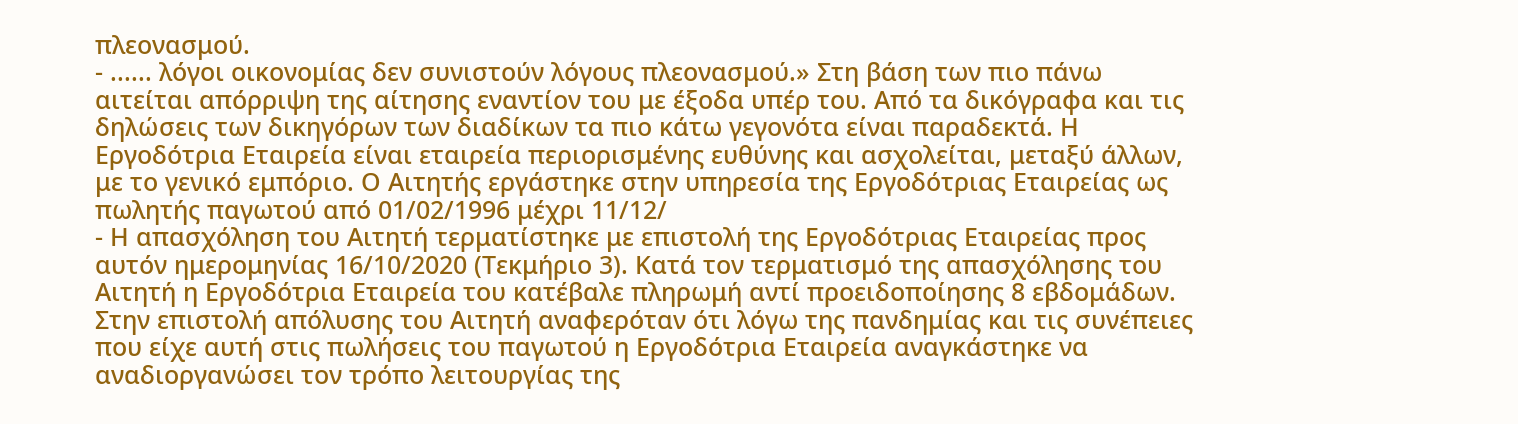πλεονασμού.
- ...... λόγοι οικονομίας δεν συνιστούν λόγους πλεονασμού.» Στη βάση των πιο πάνω αιτείται απόρριψη της αίτησης εναντίον του με έξοδα υπέρ του. Από τα δικόγραφα και τις δηλώσεις των δικηγόρων των διαδίκων τα πιο κάτω γεγονότα είναι παραδεκτά. Η Εργοδότρια Εταιρεία είναι εταιρεία περιορισμένης ευθύνης και ασχολείται, μεταξύ άλλων, με το γενικό εμπόριο. Ο Αιτητής εργάστηκε στην υπηρεσία της Εργοδότριας Εταιρείας ως πωλητής παγωτού από 01/02/1996 μέχρι 11/12/
- Η απασχόληση του Αιτητή τερματίστηκε με επιστολή της Εργοδότριας Εταιρείας προς αυτόν ημερομηνίας 16/10/2020 (Τεκμήριο 3). Κατά τον τερματισμό της απασχόλησης του Αιτητή η Εργοδότρια Εταιρεία του κατέβαλε πληρωμή αντί προειδοποίησης 8 εβδομάδων. Στην επιστολή απόλυσης του Αιτητή αναφερόταν ότι λόγω της πανδημίας και τις συνέπειες που είχε αυτή στις πωλήσεις του παγωτού η Εργοδότρια Εταιρεία αναγκάστηκε να αναδιοργανώσει τον τρόπο λειτουργίας της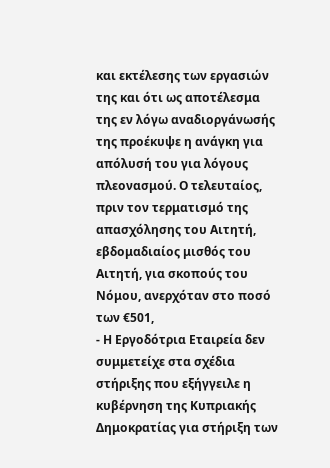και εκτέλεσης των εργασιών της και ότι ως αποτέλεσμα της εν λόγω αναδιοργάνωσής της προέκυψε η ανάγκη για απόλυσή του για λόγους πλεονασμού. Ο τελευταίος, πριν τον τερματισμό της απασχόλησης του Αιτητή, εβδομαδιαίος μισθός του Αιτητή, για σκοπούς του Νόμου, ανερχόταν στο ποσό των €501,
- Η Εργοδότρια Εταιρεία δεν συμμετείχε στα σχέδια στήριξης που εξήγγειλε η κυβέρνηση της Κυπριακής Δημοκρατίας για στήριξη των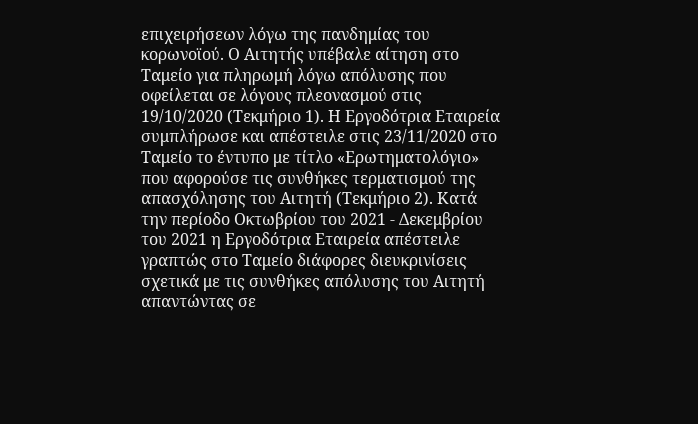επιχειρήσεων λόγω της πανδημίας του κορωνοϊού. Ο Αιτητής υπέβαλε αίτηση στο Ταμείο για πληρωμή λόγω απόλυσης που οφείλεται σε λόγους πλεονασμού στις 19/10/2020 (Τεκμήριο 1). Η Εργοδότρια Εταιρεία συμπλήρωσε και απέστειλε στις 23/11/2020 στο Ταμείο το έντυπο με τίτλο «Ερωτηματολόγιο» που αφορούσε τις συνθήκες τερματισμού της απασχόλησης του Αιτητή (Τεκμήριο 2). Κατά την περίοδο Οκτωβρίου του 2021 - Δεκεμβρίου του 2021 η Εργοδότρια Εταιρεία απέστειλε γραπτώς στο Ταμείο διάφορες διευκρινίσεις σχετικά με τις συνθήκες απόλυσης του Αιτητή απαντώντας σε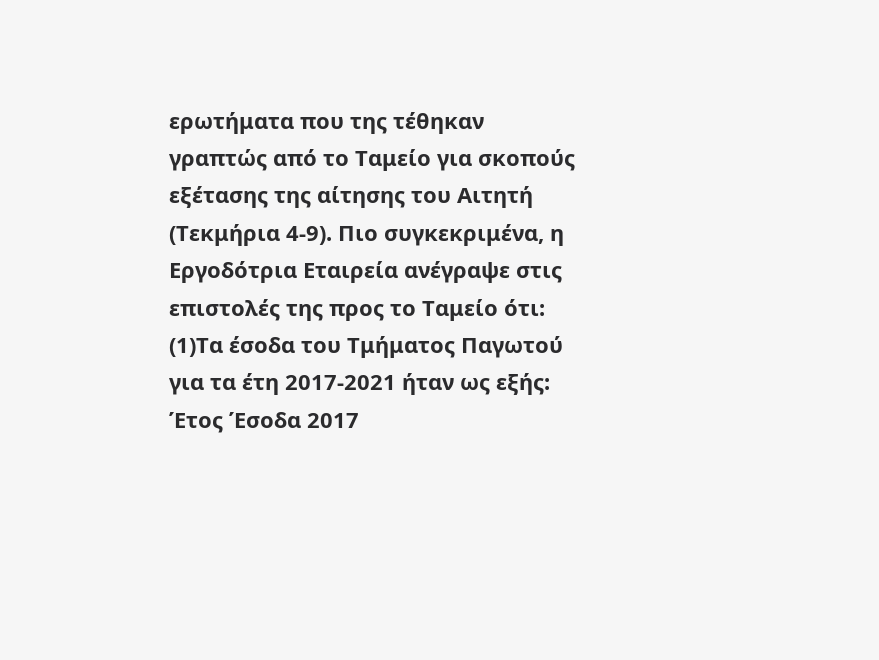ερωτήματα που της τέθηκαν γραπτώς από το Ταμείο για σκοπούς εξέτασης της αίτησης του Αιτητή (Τεκμήρια 4-9). Πιο συγκεκριμένα, η Εργοδότρια Εταιρεία ανέγραψε στις επιστολές της προς το Ταμείο ότι:
(1)Τα έσοδα του Τμήματος Παγωτού για τα έτη 2017-2021 ήταν ως εξής: Έτος Έσοδα 2017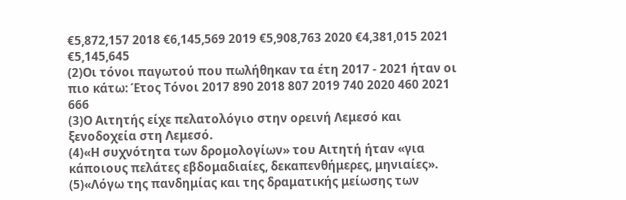€5,872,157 2018 €6,145,569 2019 €5,908,763 2020 €4,381,015 2021 €5,145,645
(2)Οι τόνοι παγωτού που πωλήθηκαν τα έτη 2017 - 2021 ήταν οι πιο κάτω: Έτος Τόνοι 2017 890 2018 807 2019 740 2020 460 2021 666
(3)Ο Αιτητής είχε πελατολόγιο στην ορεινή Λεμεσό και ξενοδοχεία στη Λεμεσό.
(4)«Η συχνότητα των δρομολογίων» του Αιτητή ήταν «για κάποιους πελάτες εβδομαδιαίες, δεκαπενθήμερες, μηνιαίες».
(5)«Λόγω της πανδημίας και της δραματικής μείωσης των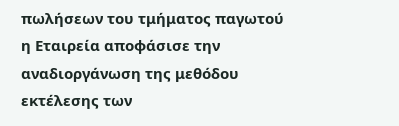πωλήσεων του τμήματος παγωτού η Εταιρεία αποφάσισε την αναδιοργάνωση της μεθόδου εκτέλεσης των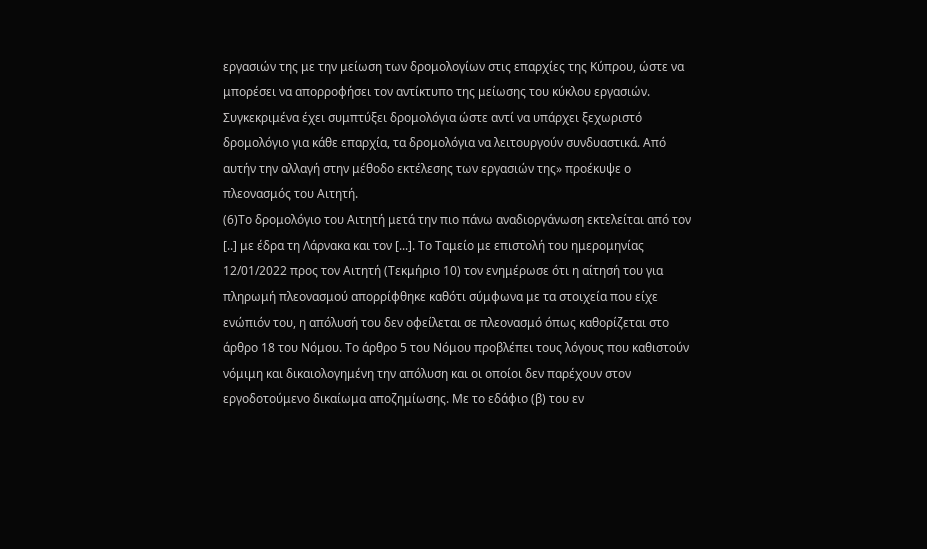εργασιών της με την μείωση των δρομολογίων στις επαρχίες της Κύπρου, ώστε να μπορέσει να απορροφήσει τον αντίκτυπο της μείωσης του κύκλου εργασιών. Συγκεκριμένα έχει συμπτύξει δρομολόγια ώστε αντί να υπάρχει ξεχωριστό δρομολόγιο για κάθε επαρχία, τα δρομολόγια να λειτουργούν συνδυαστικά. Από αυτήν την αλλαγή στην μέθοδο εκτέλεσης των εργασιών της» προέκυψε ο πλεονασμός του Αιτητή.
(6)Το δρομολόγιο του Αιτητή μετά την πιο πάνω αναδιοργάνωση εκτελείται από τον [..] με έδρα τη Λάρνακα και τον [...]. Το Ταμείο με επιστολή του ημερομηνίας 12/01/2022 προς τον Αιτητή (Τεκμήριο 10) τον ενημέρωσε ότι η αίτησή του για πληρωμή πλεονασμού απορρίφθηκε καθότι σύμφωνα με τα στοιχεία που είχε ενώπιόν του, η απόλυσή του δεν οφείλεται σε πλεονασμό όπως καθορίζεται στο άρθρο 18 του Νόμου. Το άρθρο 5 του Νόμου προβλέπει τους λόγους που καθιστούν νόμιμη και δικαιολογημένη την απόλυση και οι οποίοι δεν παρέχουν στον εργοδοτούμενο δικαίωμα αποζημίωσης. Με το εδάφιο (β) του εν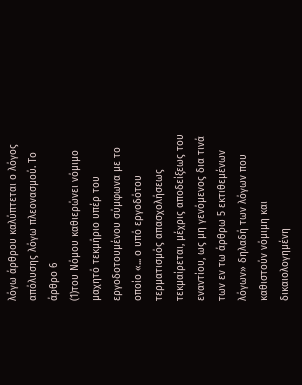λόγω άρθρου καλύπτεται ο λόγος απόλυσης λόγω πλεονασμού. Το άρθρο 6
(1)του Νόμου καθιερώνει νόμιμο μαχητό τεκμήριο υπέρ του εργοδοτουμένου σύμφωνα με το οποίο «... ο υπό εργοδότου τερματισμός απασχολήσεως τεκμαίρεται, μέχρις αποδείξεως του εναντίου, ως μη γενόμενος δια τινά των εν τω άρθρω 5 εκτιθεμένων λόγων» δηλαδή των λόγων που καθιστούν νόμιμη και δικαιολογημένη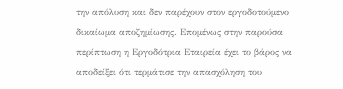την απόλυση και δεν παρέχουν στον εργοδοτούμενο δικαίωμα αποζημίωσης. Επομένως στην παρούσα περίπτωση η Εργοδότρια Εταιρεία έχει το βάρος να αποδείξει ότι τερμάτισε την απασχόληση του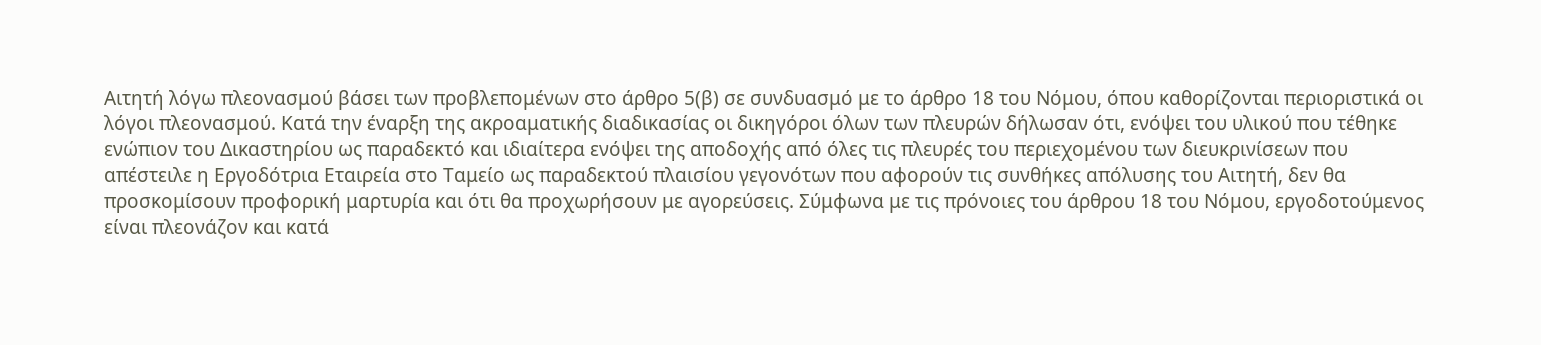Αιτητή λόγω πλεονασμού βάσει των προβλεπομένων στο άρθρο 5(β) σε συνδυασμό με το άρθρο 18 του Νόμου, όπου καθορίζονται περιοριστικά οι λόγοι πλεονασμού. Κατά την έναρξη της ακροαματικής διαδικασίας οι δικηγόροι όλων των πλευρών δήλωσαν ότι, ενόψει του υλικού που τέθηκε ενώπιον του Δικαστηρίου ως παραδεκτό και ιδιαίτερα ενόψει της αποδοχής από όλες τις πλευρές του περιεχομένου των διευκρινίσεων που απέστειλε η Εργοδότρια Εταιρεία στο Ταμείο ως παραδεκτού πλαισίου γεγονότων που αφορούν τις συνθήκες απόλυσης του Αιτητή, δεν θα προσκομίσουν προφορική μαρτυρία και ότι θα προχωρήσουν με αγορεύσεις. Σύμφωνα με τις πρόνοιες του άρθρου 18 του Νόμου, εργοδοτούμενος είναι πλεονάζον και κατά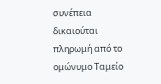συνέπεια δικαιούται πληρωμή από το ομώνυμο Ταμείο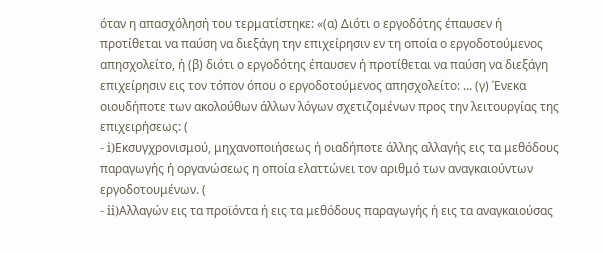όταν η απασχόλησή του τερματίστηκε: «(α) Διότι ο εργοδότης έπαυσεν ή προτίθεται να παύση να διεξάγη την επιχείρησιν εν τη οποία ο εργοδοτούμενος απησχολείτο, ή (β) διότι ο εργοδότης έπαυσεν ή προτίθεται να παύση να διεξάγη επιχείρησιν εις τον τόπον όπου ο εργοδοτούμενος απησχολείτο: ... (γ) Ένεκα οιουδήποτε των ακολούθων άλλων λόγων σχετιζομένων προς την λειτουργίας της επιχειρήσεως: (
- i)Εκσυγχρονισμού, μηχανοποιήσεως ή οιαδήποτε άλλης αλλαγής εις τα μεθόδους παραγωγής ή οργανώσεως η οποία ελαττώνει τον αριθμό των αναγκαιούντων εργοδοτουμένων. (
- ii)Αλλαγών εις τα προϊόντα ή εις τα μεθόδους παραγωγής ή εις τα αναγκαιούσας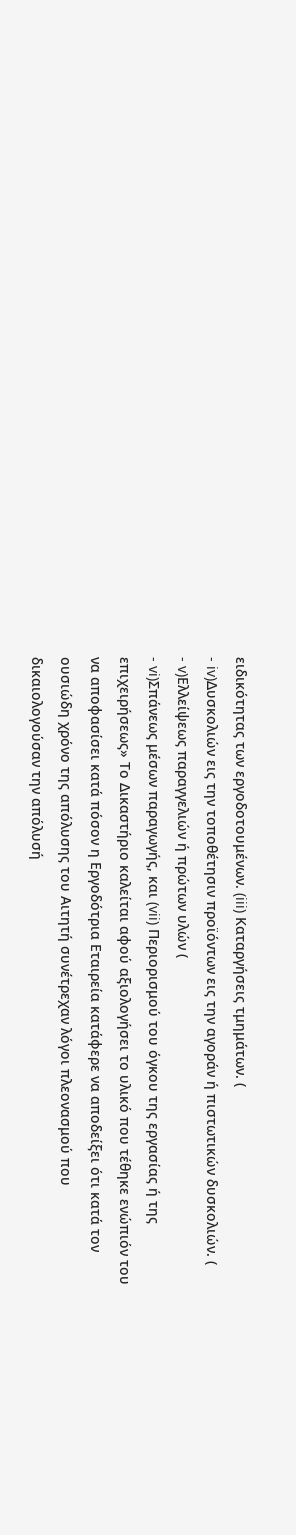ειδικότητας των εργοδοτουμένων. (iii) Καταργήσεις τμημάτων. (
- iv)Δυσκολιών εις την τοποθέτησιν προϊόντων εις την αγοράν ή πιστωτικών δυσκολιών. (
- v)Ελλείψεως παραγγελιών ή πρώτων υλών (
- vi)Σπάνεως μέσων παραγωγής, και (vii) Περιορισμού του όγκου της εργασίας ή της επιχειρήσεως» Το Δικαστήριο καλείται αφού αξιολογήσει το υλικό που τέθηκε ενώπιόν του να αποφασίσει κατά πόσον η Εργοδότρια Εταιρεία κατάφερε να αποδείξει ότι κατά τον ουσιώδη χρόνο της απόλυσης του Αιτητή συνέτρεχαν λόγοι πλεονασμού που δικαιολογούσαν την απόλυσή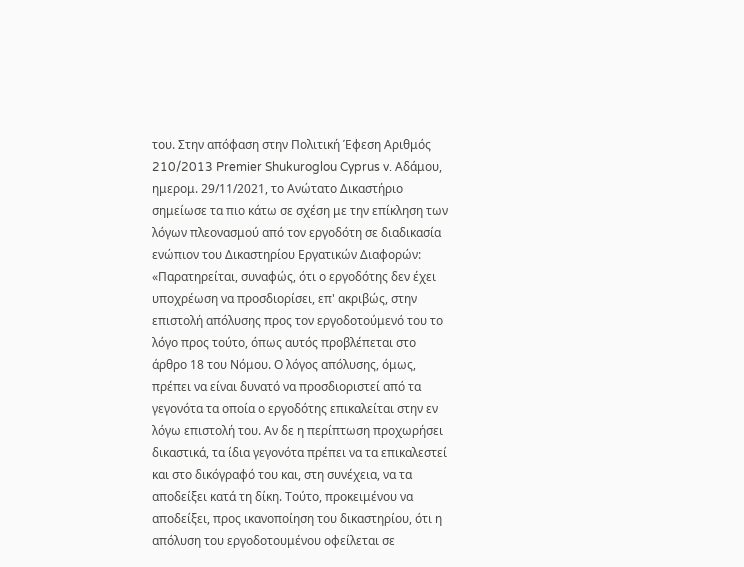του. Στην απόφαση στην Πολιτική Έφεση Αριθμός 210/2013 Premier Shukuroglou Cyprus v. Αδάμου, ημερομ. 29/11/2021, το Ανώτατο Δικαστήριο σημείωσε τα πιο κάτω σε σχέση με την επίκληση των λόγων πλεονασμού από τον εργοδότη σε διαδικασία ενώπιον του Δικαστηρίου Εργατικών Διαφορών: «Παρατηρείται, συναφώς, ότι ο εργοδότης δεν έχει υποχρέωση να προσδιορίσει, επ' ακριβώς, στην επιστολή απόλυσης προς τον εργοδοτούμενό του το λόγο προς τούτο, όπως αυτός προβλέπεται στο άρθρο 18 του Νόμου. Ο λόγος απόλυσης, όμως, πρέπει να είναι δυνατό να προσδιοριστεί από τα γεγονότα τα οποία ο εργοδότης επικαλείται στην εν λόγω επιστολή του. Αν δε η περίπτωση προχωρήσει δικαστικά, τα ίδια γεγονότα πρέπει να τα επικαλεστεί και στο δικόγραφό του και, στη συνέχεια, να τα αποδείξει κατά τη δίκη. Τούτο, προκειμένου να αποδείξει, προς ικανοποίηση του δικαστηρίου, ότι η απόλυση του εργοδοτουμένου οφείλεται σε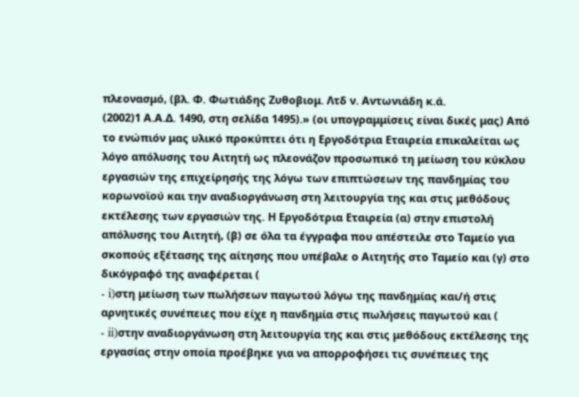πλεονασμό, (βλ. Φ. Φωτιάδης Ζυθοβιομ. Λτδ ν. Αντωνιάδη κ.ά.
(2002)1 Α.Α.Δ. 1490, στη σελίδα 1495).» (οι υπογραμμίσεις είναι δικές μας) Από το ενώπιόν μας υλικό προκύπτει ότι η Εργοδότρια Εταιρεία επικαλείται ως λόγο απόλυσης του Αιτητή ως πλεονάζον προσωπικό τη μείωση του κύκλου εργασιών της επιχείρησής της λόγω των επιπτώσεων της πανδημίας του κορωνοϊού και την αναδιοργάνωση στη λειτουργία της και στις μεθόδους εκτέλεσης των εργασιών της. Η Εργοδότρια Εταιρεία (α) στην επιστολή απόλυσης του Αιτητή, (β) σε όλα τα έγγραφα που απέστειλε στο Ταμείο για σκοπούς εξέτασης της αίτησης που υπέβαλε ο Αιτητής στο Ταμείο και (γ) στο δικόγραφό της αναφέρεται (
- i)στη μείωση των πωλήσεων παγωτού λόγω της πανδημίας και/ή στις αρνητικές συνέπειες που είχε η πανδημία στις πωλήσεις παγωτού και (
- ii)στην αναδιοργάνωση στη λειτουργία της και στις μεθόδους εκτέλεσης της εργασίας στην οποία προέβηκε για να απορροφήσει τις συνέπειες της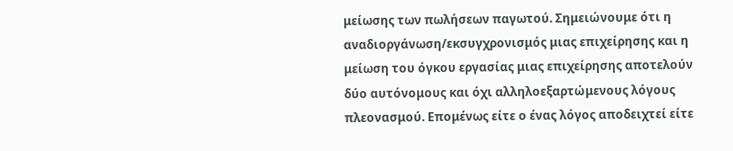μείωσης των πωλήσεων παγωτού. Σημειώνουμε ότι η αναδιοργάνωση/εκσυγχρονισμός μιας επιχείρησης και η μείωση του όγκου εργασίας μιας επιχείρησης αποτελούν δύο αυτόνομους και όχι αλληλοεξαρτώμενους λόγους πλεονασμού. Επομένως είτε ο ένας λόγος αποδειχτεί είτε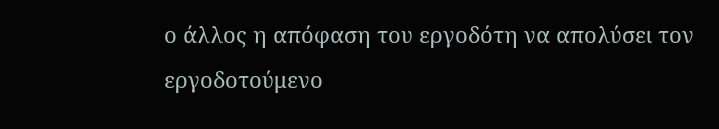ο άλλος η απόφαση του εργοδότη να απολύσει τον εργοδοτούμενο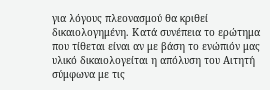για λόγους πλεονασμού θα κριθεί δικαιολογημένη. Κατά συνέπεια το ερώτημα που τίθεται είναι αν με βάση το ενώπιόν μας υλικό δικαιολογείται η απόλυση του Αιτητή σύμφωνα με τις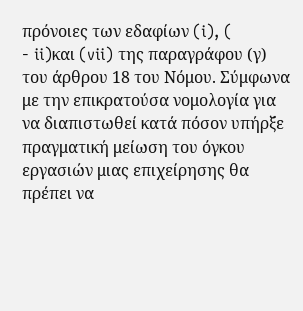πρόνοιες των εδαφίων (i), (
- ii)και (vii) της παραγράφου (γ) του άρθρου 18 του Νόμου. Σύμφωνα με την επικρατούσα νομολογία για να διαπιστωθεί κατά πόσον υπήρξε πραγματική μείωση του όγκου εργασιών μιας επιχείρησης θα πρέπει να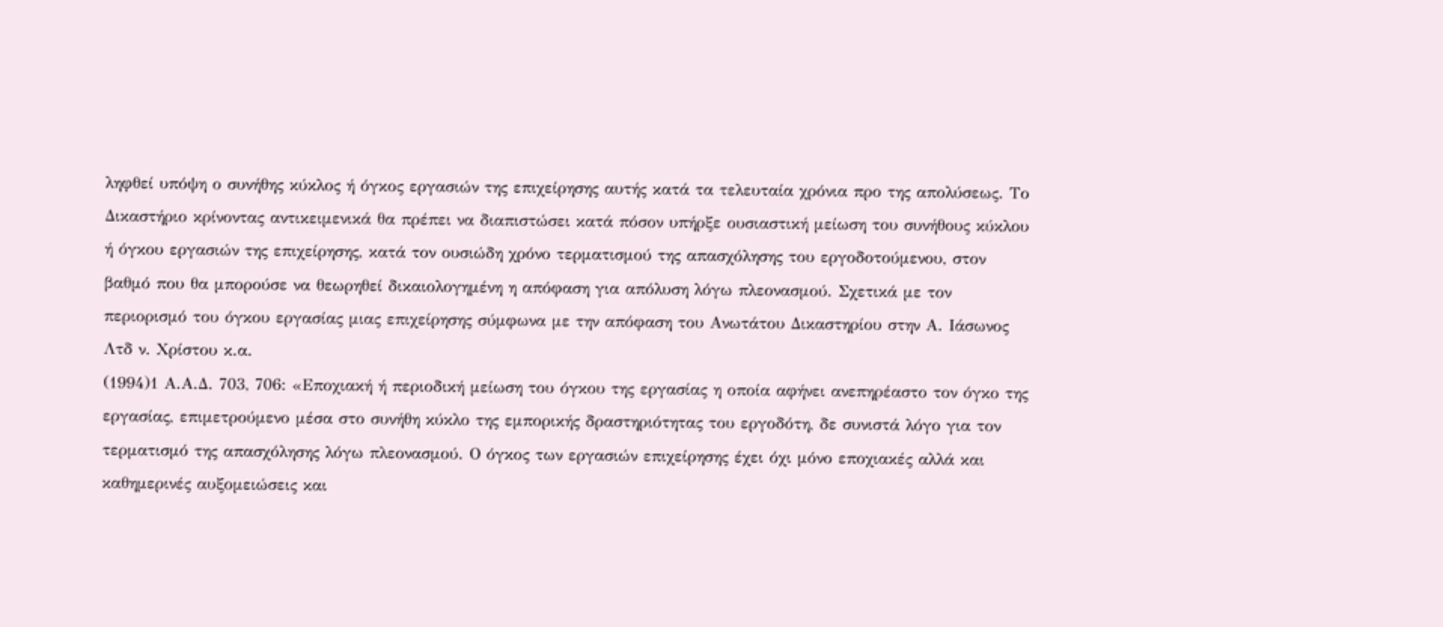ληφθεί υπόψη ο συνήθης κύκλος ή όγκος εργασιών της επιχείρησης αυτής κατά τα τελευταία χρόνια προ της απολύσεως. Το Δικαστήριο κρίνοντας αντικειμενικά θα πρέπει να διαπιστώσει κατά πόσον υπήρξε ουσιαστική μείωση του συνήθους κύκλου ή όγκου εργασιών της επιχείρησης, κατά τον ουσιώδη χρόνο τερματισμού της απασχόλησης του εργοδοτούμενου, στον βαθμό που θα μπορούσε να θεωρηθεί δικαιολογημένη η απόφαση για απόλυση λόγω πλεονασμού. Σχετικά με τον περιορισμό του όγκου εργασίας μιας επιχείρησης σύμφωνα με την απόφαση του Ανωτάτου Δικαστηρίου στην Α. Ιάσωνος Λτδ ν. Χρίστου κ.α.
(1994)1 Α.Α.Δ. 703, 706: «Εποχιακή ή περιοδική μείωση του όγκου της εργασίας η οποία αφήνει ανεπηρέαστο τον όγκο της εργασίας, επιμετρούμενο μέσα στο συνήθη κύκλο της εμπορικής δραστηριότητας του εργοδότη, δε συνιστά λόγο για τον τερματισμό της απασχόλησης λόγω πλεονασμού. Ο όγκος των εργασιών επιχείρησης έχει όχι μόνο εποχιακές αλλά και καθημερινές αυξομειώσεις και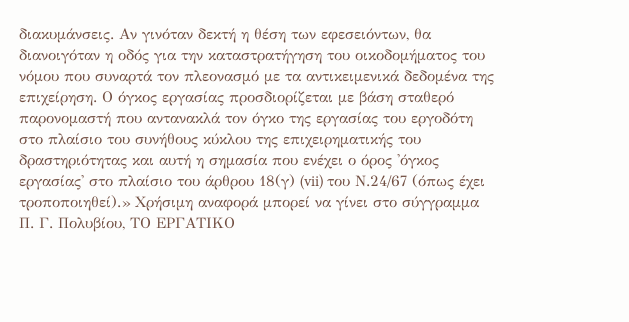διακυμάνσεις. Αν γινόταν δεκτή η θέση των εφεσειόντων, θα διανοιγόταν η οδός για την καταστρατήγηση του οικοδομήματος του νόμου που συναρτά τον πλεονασμό με τα αντικειμενικά δεδομένα της επιχείρηση. Ο όγκος εργασίας προσδιορίζεται με βάση σταθερό παρονομαστή που αντανακλά τον όγκο της εργασίας του εργοδότη στο πλαίσιο του συνήθους κύκλου της επιχειρηματικής του δραστηριότητας και αυτή η σημασία που ενέχει ο όρος 'όγκος εργασίας' στο πλαίσιο του άρθρου 18(γ) (vii) του Ν.24/67 (όπως έχει τροποποιηθεί).» Χρήσιμη αναφορά μπορεί να γίνει στο σύγγραμμα Π. Γ. Πολυβίου, ΤΟ ΕΡΓΑΤΙΚΟ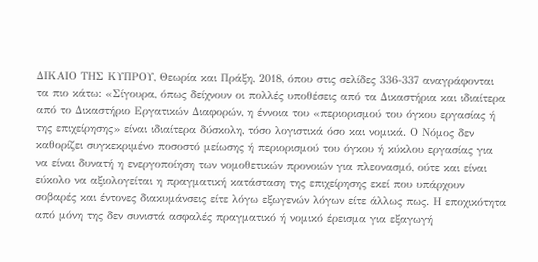ΔΙΚΑΙΟ ΤΗΣ ΚΥΠΡΟΥ, Θεωρία και Πράξη, 2018, όπου στις σελίδες 336-337 αναγράφονται τα πιο κάτω: «Σίγουρα, όπως δείχνουν οι πολλές υποθέσεις από τα Δικαστήρια και ιδιαίτερα από το Δικαστήριο Εργατικών Διαφορών, η έννοια του «περιορισμού του όγκου εργασίας ή της επιχείρησης» είναι ιδιαίτερα δύσκολη, τόσο λογιστικά όσο και νομικά. Ο Νόμος δεν καθορίζει συγκεκριμένο ποσοστό μείωσης ή περιορισμού του όγκου ή κύκλου εργασίας για να είναι δυνατή η ενεργοποίηση των νομοθετικών προνοιών για πλεονασμό, ούτε και είναι εύκολο να αξιολογείται η πραγματική κατάσταση της επιχείρησης εκεί που υπάρχουν σοβαρές και έντονες διακυμάνσεις είτε λόγω εξωγενών λόγων είτε άλλως πως. Η εποχικότητα από μόνη της δεν συνιστά ασφαλές πραγματικό ή νομικό έρεισμα για εξαγωγή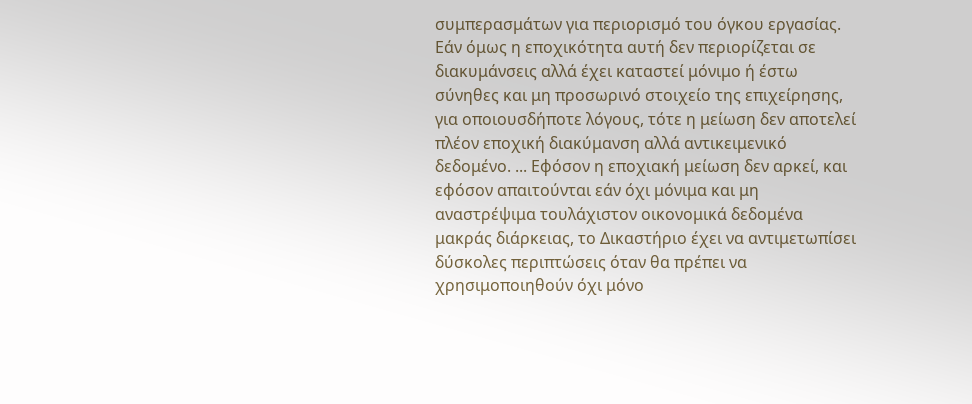συμπερασμάτων για περιορισμό του όγκου εργασίας. Εάν όμως η εποχικότητα αυτή δεν περιορίζεται σε διακυμάνσεις αλλά έχει καταστεί μόνιμο ή έστω σύνηθες και μη προσωρινό στοιχείο της επιχείρησης, για οποιουσδήποτε λόγους, τότε η μείωση δεν αποτελεί πλέον εποχική διακύμανση αλλά αντικειμενικό δεδομένο. ... Εφόσον η εποχιακή μείωση δεν αρκεί, και εφόσον απαιτούνται εάν όχι μόνιμα και μη αναστρέψιμα τουλάχιστον οικονομικά δεδομένα μακράς διάρκειας, το Δικαστήριο έχει να αντιμετωπίσει δύσκολες περιπτώσεις όταν θα πρέπει να χρησιμοποιηθούν όχι μόνο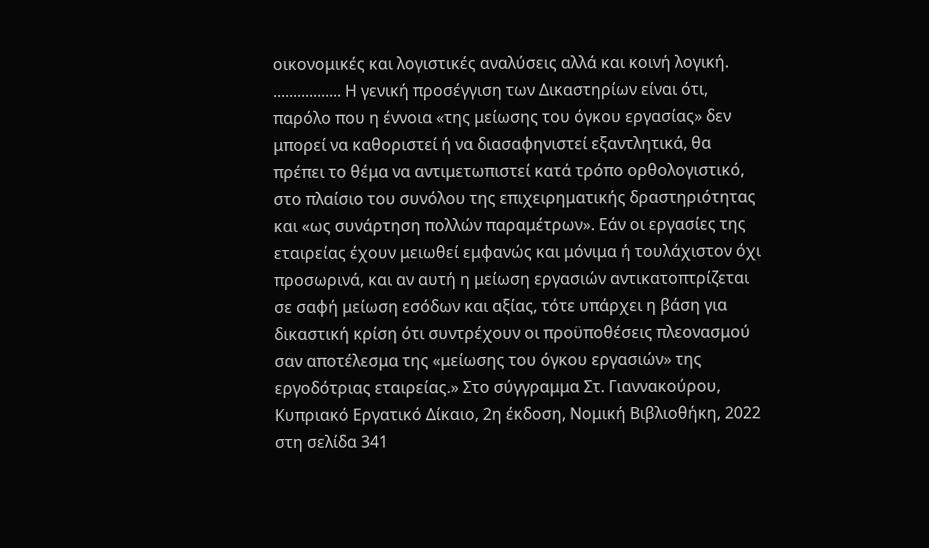οικονομικές και λογιστικές αναλύσεις αλλά και κοινή λογική. ................. Η γενική προσέγγιση των Δικαστηρίων είναι ότι, παρόλο που η έννοια «της μείωσης του όγκου εργασίας» δεν μπορεί να καθοριστεί ή να διασαφηνιστεί εξαντλητικά, θα πρέπει το θέμα να αντιμετωπιστεί κατά τρόπο ορθολογιστικό, στο πλαίσιο του συνόλου της επιχειρηματικής δραστηριότητας και «ως συνάρτηση πολλών παραμέτρων». Εάν οι εργασίες της εταιρείας έχουν μειωθεί εμφανώς και μόνιμα ή τουλάχιστον όχι προσωρινά, και αν αυτή η μείωση εργασιών αντικατοπτρίζεται σε σαφή μείωση εσόδων και αξίας, τότε υπάρχει η βάση για δικαστική κρίση ότι συντρέχουν οι προϋποθέσεις πλεονασμού σαν αποτέλεσμα της «μείωσης του όγκου εργασιών» της εργοδότριας εταιρείας.» Στο σύγγραμμα Στ. Γιαννακούρου, Κυπριακό Εργατικό Δίκαιο, 2η έκδοση, Νομική Βιβλιοθήκη, 2022 στη σελίδα 341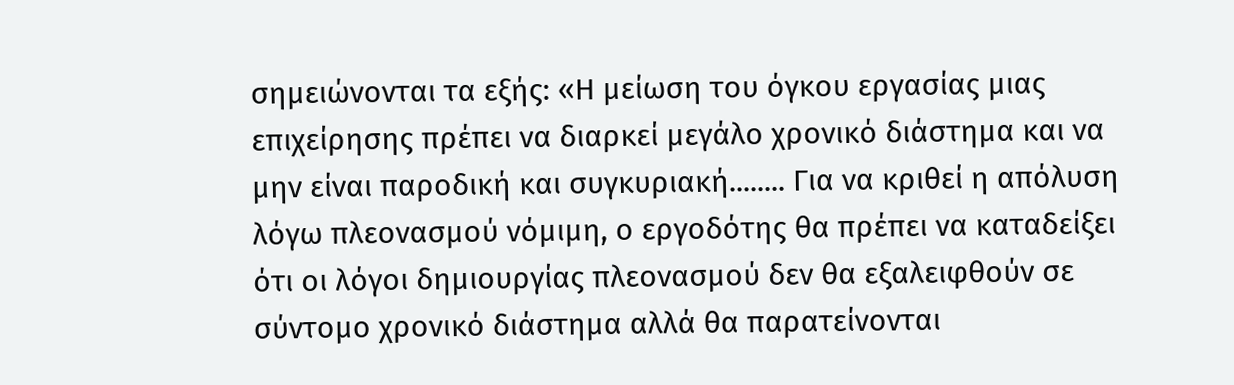σημειώνονται τα εξής: «Η μείωση του όγκου εργασίας μιας επιχείρησης πρέπει να διαρκεί μεγάλο χρονικό διάστημα και να μην είναι παροδική και συγκυριακή........ Για να κριθεί η απόλυση λόγω πλεονασμού νόμιμη, ο εργοδότης θα πρέπει να καταδείξει ότι οι λόγοι δημιουργίας πλεονασμού δεν θα εξαλειφθούν σε σύντομο χρονικό διάστημα αλλά θα παρατείνονται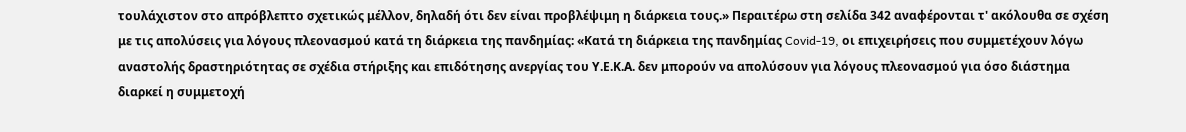τουλάχιστον στο απρόβλεπτο σχετικώς μέλλον, δηλαδή ότι δεν είναι προβλέψιμη η διάρκεια τους.» Περαιτέρω στη σελίδα 342 αναφέρονται τ' ακόλουθα σε σχέση με τις απολύσεις για λόγους πλεονασμού κατά τη διάρκεια της πανδημίας: «Κατά τη διάρκεια της πανδημίας Covid-19, οι επιχειρήσεις που συμμετέχουν λόγω αναστολής δραστηριότητας σε σχέδια στήριξης και επιδότησης ανεργίας του Υ.Ε.Κ.Α. δεν μπορούν να απολύσουν για λόγους πλεονασμού για όσο διάστημα διαρκεί η συμμετοχή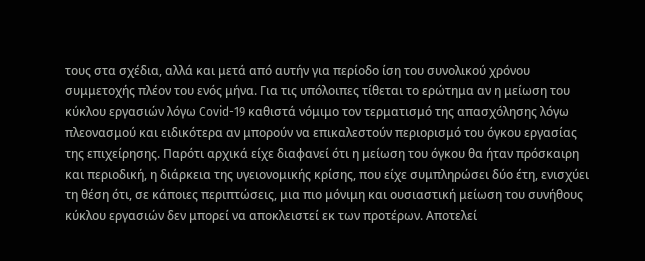τους στα σχέδια, αλλά και μετά από αυτήν για περίοδο ίση του συνολικού χρόνου συμμετοχής πλέον του ενός μήνα. Για τις υπόλοιπες τίθεται το ερώτημα αν η μείωση του κύκλου εργασιών λόγω Covid-19 καθιστά νόμιμο τον τερματισμό της απασχόλησης λόγω πλεονασμού και ειδικότερα αν μπορούν να επικαλεστούν περιορισμό του όγκου εργασίας της επιχείρησης. Παρότι αρχικά είχε διαφανεί ότι η μείωση του όγκου θα ήταν πρόσκαιρη και περιοδική, η διάρκεια της υγειονομικής κρίσης, που είχε συμπληρώσει δύο έτη, ενισχύει τη θέση ότι, σε κάποιες περιπτώσεις, μια πιο μόνιμη και ουσιαστική μείωση του συνήθους κύκλου εργασιών δεν μπορεί να αποκλειστεί εκ των προτέρων. Αποτελεί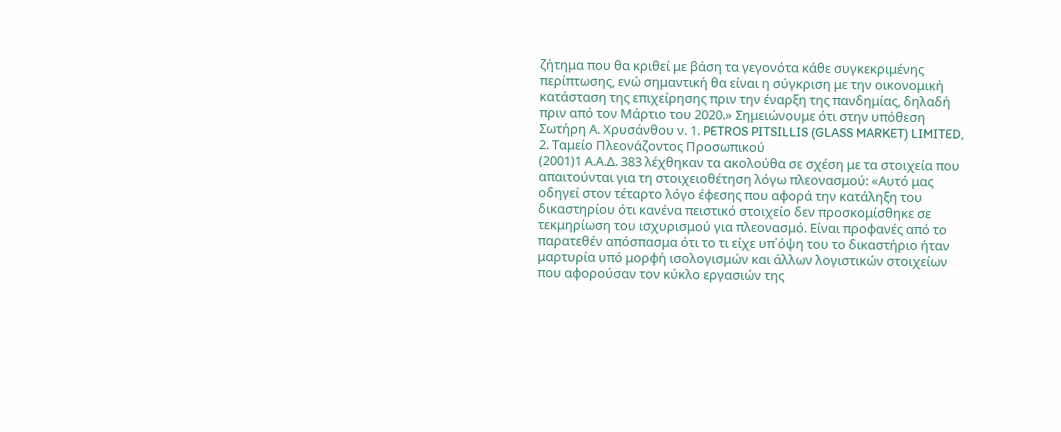ζήτημα που θα κριθεί με βάση τα γεγονότα κάθε συγκεκριμένης περίπτωσης, ενώ σημαντική θα είναι η σύγκριση με την οικονομική κατάσταση της επιχείρησης πριν την έναρξη της πανδημίας, δηλαδή πριν από τον Μάρτιο του 2020.» Σημειώνουμε ότι στην υπόθεση Σωτήρη Α. Χρυσάνθου ν. 1. PETROS PITSILLIS (GLASS MARKET) LIMITED, 2. Ταμείο Πλεονάζοντος Προσωπικού
(2001)1 Α.Α.Δ. 383 λέχθηκαν τα ακολούθα σε σχέση με τα στοιχεία που απαιτούνται για τη στοιχειοθέτηση λόγω πλεονασμού: «Αυτό μας οδηγεί στον τέταρτο λόγο έφεσης που αφορά την κατάληξη του δικαστηρίου ότι κανένα πειστικό στοιχείο δεν προσκομίσθηκε σε τεκμηρίωση του ισχυρισμού για πλεονασμό. Είναι προφανές από το παρατεθέν απόσπασμα ότι το τι είχε υπ΄όψη του το δικαστήριο ήταν μαρτυρία υπό μορφή ισολογισμών και άλλων λογιστικών στοιχείων που αφορούσαν τον κύκλο εργασιών της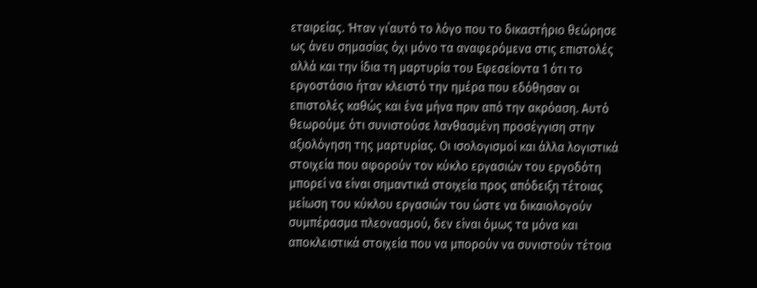εταιρείας. Ήταν γι΄αυτό το λόγο που το δικαστήριο θεώρησε ως άνευ σημασίας όχι μόνο τα αναφερόμενα στις επιστολές αλλά και την ίδια τη μαρτυρία του Εφεσείοντα 1 ότι το εργοστάσιο ήταν κλειστό την ημέρα που εδόθησαν οι επιστολές καθώς και ένα μήνα πριν από την ακρόαση. Αυτό θεωρούμε ότι συνιστούσε λανθασμένη προσέγγιση στην αξιολόγηση της μαρτυρίας. Οι ισολογισμοί και άλλα λογιστικά στοιχεία που αφορούν τον κύκλο εργασιών του εργοδότη μπορεί να είναι σημαντικά στοιχεία προς απόδειξη τέτοιας μείωση του κύκλου εργασιών του ώστε να δικαιολογούν συμπέρασμα πλεονασμού, δεν είναι όμως τα μόνα και αποκλειστικά στοιχεία που να μπορούν να συνιστούν τέτοια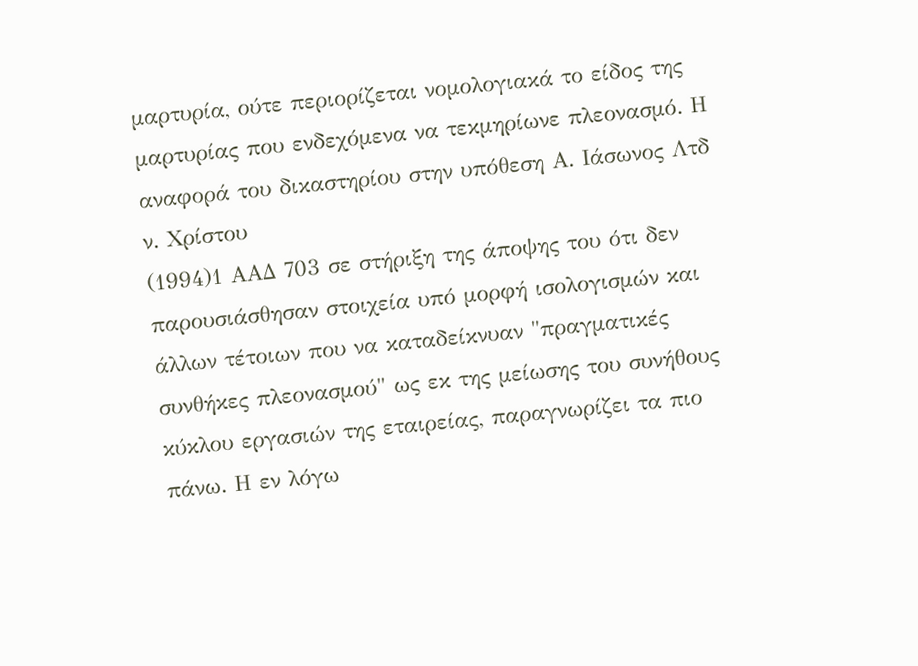μαρτυρία, ούτε περιορίζεται νομολογιακά το είδος της μαρτυρίας που ενδεχόμενα να τεκμηρίωνε πλεονασμό. Η αναφορά του δικαστηρίου στην υπόθεση Α. Ιάσωνος Λτδ ν. Χρίστου
(1994)1 ΑΑΔ 703 σε στήριξη της άποψης του ότι δεν παρουσιάσθησαν στοιχεία υπό μορφή ισολογισμών και άλλων τέτοιων που να καταδείκνυαν "πραγματικές συνθήκες πλεονασμού" ως εκ της μείωσης του συνήθους κύκλου εργασιών της εταιρείας, παραγνωρίζει τα πιο πάνω. Η εν λόγω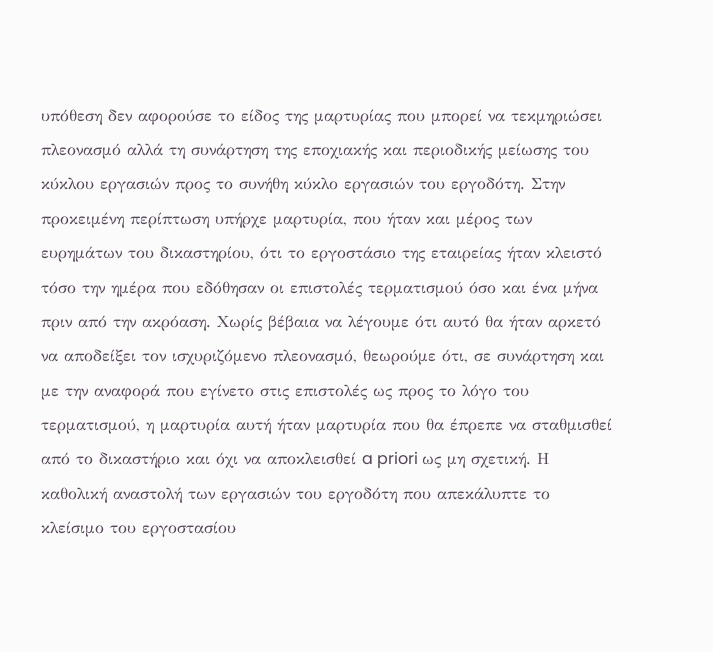υπόθεση δεν αφορούσε το είδος της μαρτυρίας που μπορεί να τεκμηριώσει πλεονασμό αλλά τη συνάρτηση της εποχιακής και περιοδικής μείωσης του κύκλου εργασιών προς το συνήθη κύκλο εργασιών του εργοδότη. Στην προκειμένη περίπτωση υπήρχε μαρτυρία, που ήταν και μέρος των ευρημάτων του δικαστηρίου, ότι το εργοστάσιο της εταιρείας ήταν κλειστό τόσο την ημέρα που εδόθησαν οι επιστολές τερματισμού όσο και ένα μήνα πριν από την ακρόαση. Χωρίς βέβαια να λέγουμε ότι αυτό θα ήταν αρκετό να αποδείξει τον ισχυριζόμενο πλεονασμό, θεωρούμε ότι, σε συνάρτηση και με την αναφορά που εγίνετο στις επιστολές ως προς το λόγο του τερματισμού, η μαρτυρία αυτή ήταν μαρτυρία που θα έπρεπε να σταθμισθεί από το δικαστήριο και όχι να αποκλεισθεί a priori ως μη σχετική. Η καθολική αναστολή των εργασιών του εργοδότη που απεκάλυπτε το κλείσιμο του εργοστασίου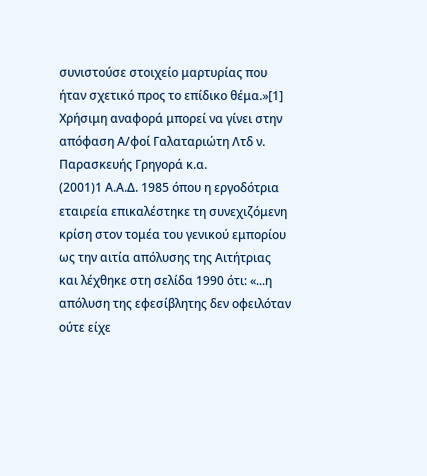συνιστούσε στοιχείο μαρτυρίας που ήταν σχετικό προς το επίδικο θέμα.»[1] Χρήσιμη αναφορά μπορεί να γίνει στην απόφαση Α/φοί Γαλαταριώτη Λτδ ν. Παρασκευής Γρηγορά κ.α.
(2001)1 Α.Α.Δ. 1985 όπου η εργοδότρια εταιρεία επικαλέστηκε τη συνεχιζόμενη κρίση στον τομέα του γενικού εμπορίου ως την αιτία απόλυσης της Αιτήτριας και λέχθηκε στη σελίδα 1990 ότι: «...η απόλυση της εφεσίβλητης δεν οφειλόταν ούτε είχε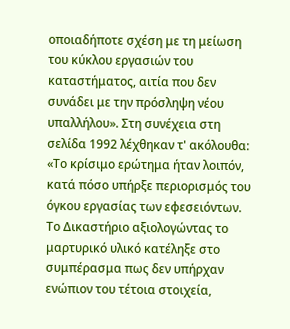οποιαδήποτε σχέση με τη μείωση του κύκλου εργασιών του καταστήματος, αιτία που δεν συνάδει με την πρόσληψη νέου υπαλλήλου». Στη συνέχεια στη σελίδα 1992 λέχθηκαν τ' ακόλουθα: «Το κρίσιμο ερώτημα ήταν λοιπόν, κατά πόσο υπήρξε περιορισμός του όγκου εργασίας των εφεσειόντων. Το Δικαστήριο αξιολογώντας το μαρτυρικό υλικό κατέληξε στο συμπέρασμα πως δεν υπήρχαν ενώπιον του τέτοια στοιχεία,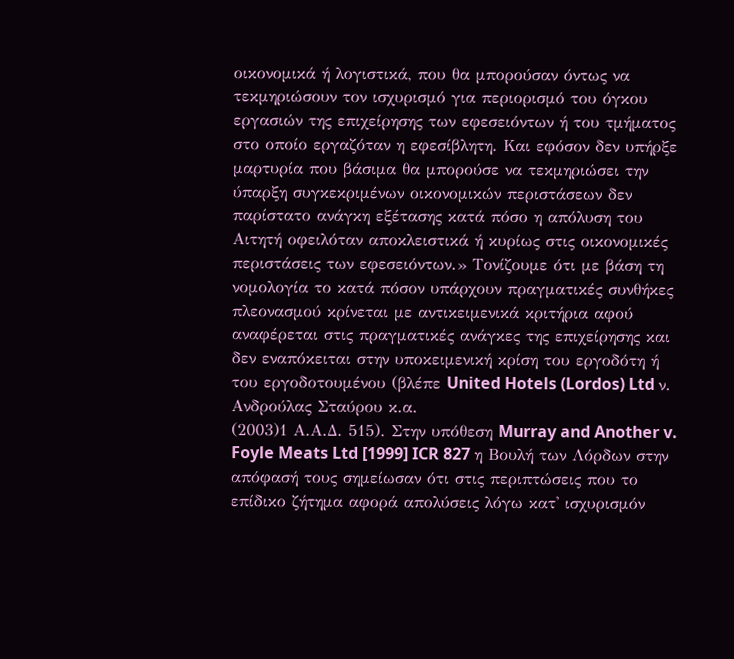οικονομικά ή λογιστικά, που θα μπορούσαν όντως να τεκμηριώσουν τον ισχυρισμό για περιορισμό του όγκου εργασιών της επιχείρησης των εφεσειόντων ή του τμήματος στο οποίο εργαζόταν η εφεσίβλητη. Και εφόσον δεν υπήρξε μαρτυρία που βάσιμα θα μπορούσε να τεκμηριώσει την ύπαρξη συγκεκριμένων οικονομικών περιστάσεων δεν παρίστατο ανάγκη εξέτασης κατά πόσο η απόλυση του Αιτητή οφειλόταν αποκλειστικά ή κυρίως στις οικονομικές περιστάσεις των εφεσειόντων.» Τονίζουμε ότι με βάση τη νομολογία το κατά πόσον υπάρχουν πραγματικές συνθήκες πλεονασμού κρίνεται με αντικειμενικά κριτήρια αφού αναφέρεται στις πραγματικές ανάγκες της επιχείρησης και δεν εναπόκειται στην υποκειμενική κρίση του εργοδότη ή του εργοδοτουμένου (βλέπε United Hotels (Lordos) Ltd ν. Ανδρούλας Σταύρου κ.α.
(2003)1 Α.Α.Δ. 515). Στην υπόθεση Murray and Another v. Foyle Meats Ltd [1999] ICR 827 η Βουλή των Λόρδων στην απόφασή τους σημείωσαν ότι στις περιπτώσεις που το επίδικο ζήτημα αφορά απολύσεις λόγω κατ' ισχυρισμόν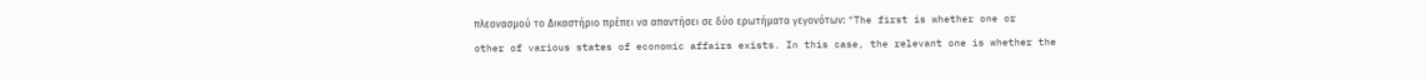πλεονασμού το Δικαστήριο πρέπει να απαντήσει σε δύο ερωτήματα γεγονότων: "The first is whether one or other of various states of economic affairs exists. In this case, the relevant one is whether the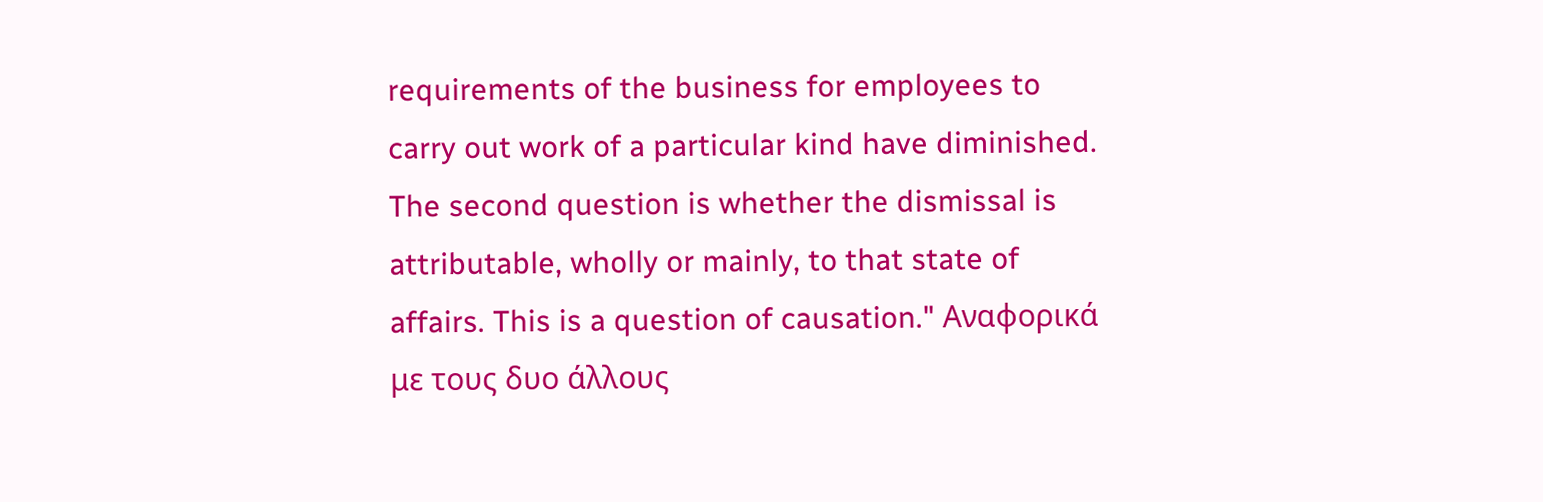requirements of the business for employees to carry out work of a particular kind have diminished. The second question is whether the dismissal is attributable, wholly or mainly, to that state of affairs. This is a question of causation." Αναφορικά με τους δυο άλλους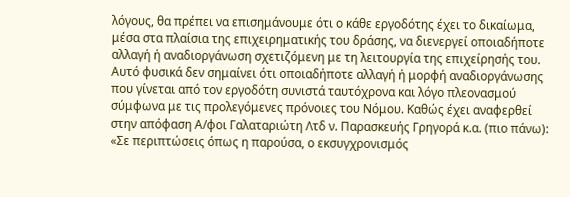λόγους, θα πρέπει να επισημάνουμε ότι ο κάθε εργοδότης έχει το δικαίωμα, μέσα στα πλαίσια της επιχειρηματικής του δράσης, να διενεργεί οποιαδήποτε αλλαγή ή αναδιοργάνωση σχετιζόμενη με τη λειτουργία της επιχείρησής του. Αυτό φυσικά δεν σημαίνει ότι οποιαδήποτε αλλαγή ή μορφή αναδιοργάνωσης που γίνεται από τον εργοδότη συνιστά ταυτόχρονα και λόγο πλεονασμού σύμφωνα με τις προλεγόμενες πρόνοιες του Νόμου. Καθώς έχει αναφερθεί στην απόφαση Α/φοι Γαλαταριώτη Λτδ ν. Παρασκευής Γρηγορά κ.α. (πιο πάνω): «Σε περιπτώσεις όπως η παρούσα, ο εκσυγχρονισμός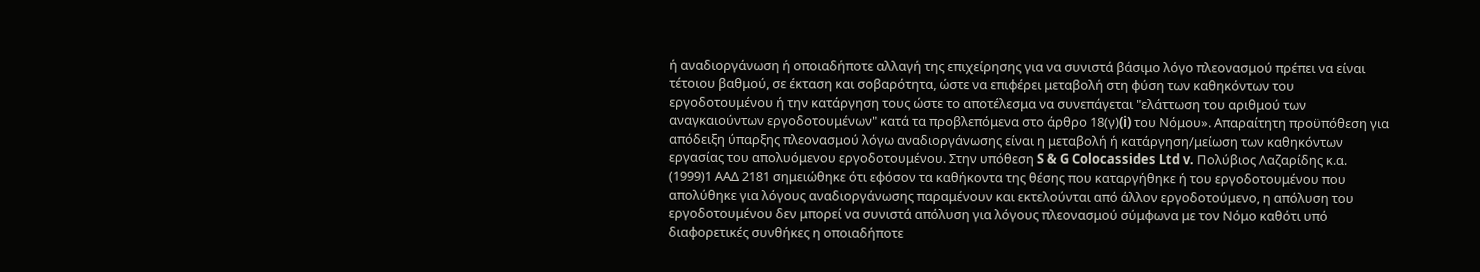ή αναδιοργάνωση ή οποιαδήποτε αλλαγή της επιχείρησης για να συνιστά βάσιμο λόγο πλεονασμού πρέπει να είναι τέτοιου βαθμού, σε έκταση και σοβαρότητα, ώστε να επιφέρει μεταβολή στη φύση των καθηκόντων του εργοδοτουμένου ή την κατάργηση τους ώστε το αποτέλεσμα να συνεπάγεται "ελάττωση του αριθμού των αναγκαιούντων εργοδοτουμένων" κατά τα προβλεπόμενα στο άρθρο 18(γ)(i) του Νόμου». Απαραίτητη προϋπόθεση για απόδειξη ύπαρξης πλεονασμού λόγω αναδιοργάνωσης είναι η μεταβολή ή κατάργηση/μείωση των καθηκόντων εργασίας του απολυόμενου εργοδοτουμένου. Στην υπόθεση S & G Colocassides Ltd v. Πολύβιος Λαζαρίδης κ.α.
(1999)1 ΑΑΔ 2181 σημειώθηκε ότι εφόσον τα καθήκοντα της θέσης που καταργήθηκε ή του εργοδοτουμένου που απολύθηκε για λόγους αναδιοργάνωσης παραμένουν και εκτελούνται από άλλον εργοδοτούμενο, η απόλυση του εργοδοτουμένου δεν μπορεί να συνιστά απόλυση για λόγους πλεονασμού σύμφωνα με τον Νόμο καθότι υπό διαφορετικές συνθήκες η οποιαδήποτε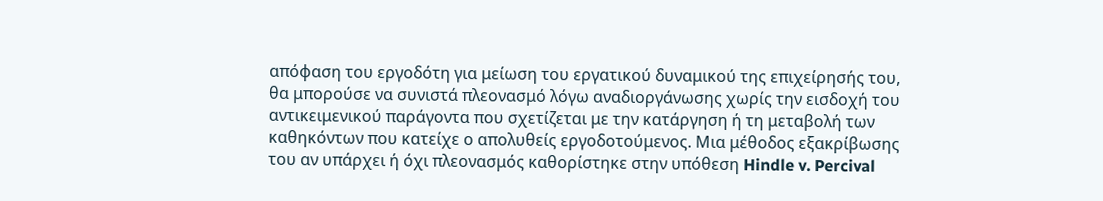απόφαση του εργοδότη για μείωση του εργατικού δυναμικού της επιχείρησής του, θα μπορούσε να συνιστά πλεονασμό λόγω αναδιοργάνωσης χωρίς την εισδοχή του αντικειμενικού παράγοντα που σχετίζεται με την κατάργηση ή τη μεταβολή των καθηκόντων που κατείχε ο απολυθείς εργοδοτούμενος. Μια μέθοδος εξακρίβωσης του αν υπάρχει ή όχι πλεονασμός καθορίστηκε στην υπόθεση Hindle v. Percival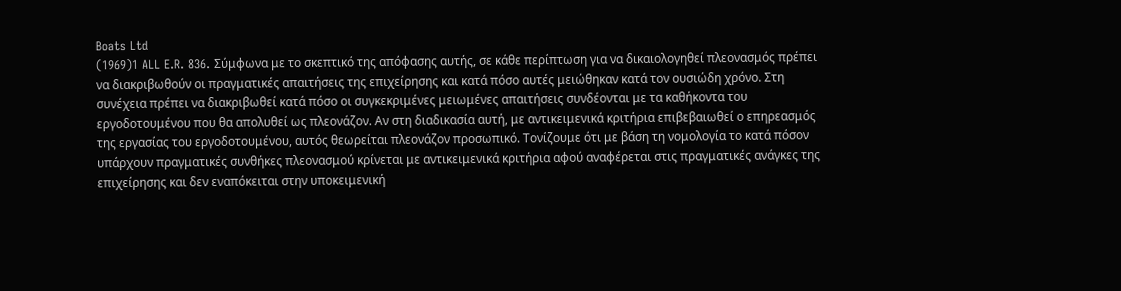Boats Ltd
(1969)1 ALL E.R. 836. Σύμφωνα με το σκεπτικό της απόφασης αυτής, σε κάθε περίπτωση για να δικαιολογηθεί πλεονασμός πρέπει να διακριβωθούν οι πραγματικές απαιτήσεις της επιχείρησης και κατά πόσο αυτές μειώθηκαν κατά τον ουσιώδη χρόνο. Στη συνέχεια πρέπει να διακριβωθεί κατά πόσο οι συγκεκριμένες μειωμένες απαιτήσεις συνδέονται με τα καθήκοντα του εργοδοτουμένου που θα απολυθεί ως πλεονάζον. Αν στη διαδικασία αυτή, με αντικειμενικά κριτήρια επιβεβαιωθεί ο επηρεασμός της εργασίας του εργοδοτουμένου, αυτός θεωρείται πλεονάζον προσωπικό. Τονίζουμε ότι με βάση τη νομολογία το κατά πόσον υπάρχουν πραγματικές συνθήκες πλεονασμού κρίνεται με αντικειμενικά κριτήρια αφού αναφέρεται στις πραγματικές ανάγκες της επιχείρησης και δεν εναπόκειται στην υποκειμενική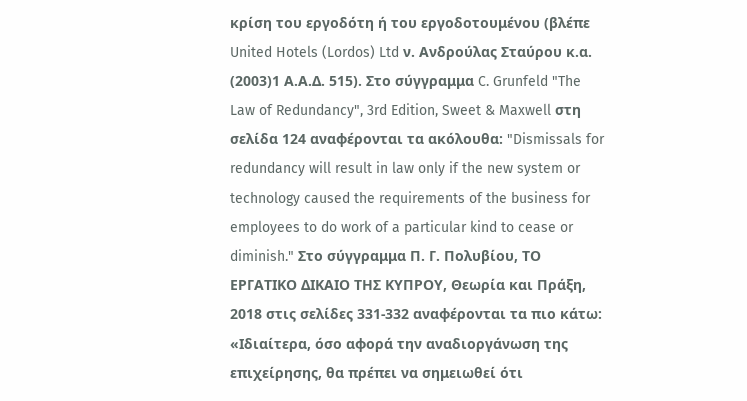κρίση του εργοδότη ή του εργοδοτουμένου (βλέπε United Hotels (Lordos) Ltd ν. Ανδρούλας Σταύρου κ.α.
(2003)1 Α.Α.Δ. 515). Στο σύγγραμμα C. Grunfeld "The Law of Redundancy", 3rd Edition, Sweet & Maxwell στη σελίδα 124 αναφέρονται τα ακόλουθα: "Dismissals for redundancy will result in law only if the new system or technology caused the requirements of the business for employees to do work of a particular kind to cease or diminish." Στο σύγγραμμα Π. Γ. Πολυβίου, ΤΟ ΕΡΓΑΤΙΚΟ ΔΙΚΑΙΟ ΤΗΣ ΚΥΠΡΟΥ, Θεωρία και Πράξη, 2018 στις σελίδες 331-332 αναφέρονται τα πιο κάτω: «Ιδιαίτερα, όσο αφορά την αναδιοργάνωση της επιχείρησης, θα πρέπει να σημειωθεί ότι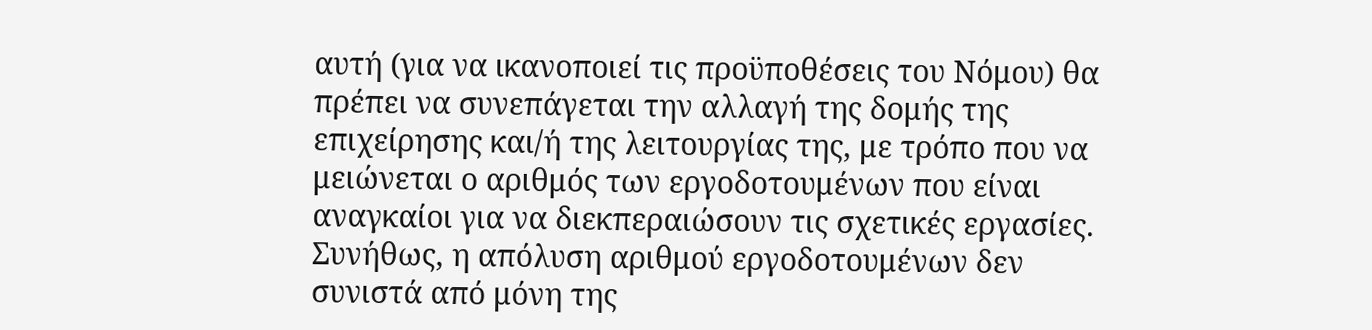αυτή (για να ικανοποιεί τις προϋποθέσεις του Νόμου) θα πρέπει να συνεπάγεται την αλλαγή της δομής της επιχείρησης και/ή της λειτουργίας της, με τρόπο που να μειώνεται ο αριθμός των εργοδοτουμένων που είναι αναγκαίοι για να διεκπεραιώσουν τις σχετικές εργασίες. Συνήθως, η απόλυση αριθμού εργοδοτουμένων δεν συνιστά από μόνη της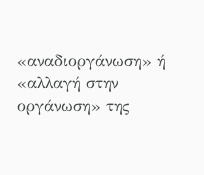«αναδιοργάνωση» ή «αλλαγή στην οργάνωση» της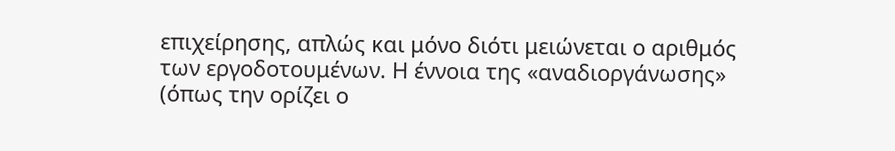επιχείρησης, απλώς και μόνο διότι μειώνεται ο αριθμός των εργοδοτουμένων. Η έννοια της «αναδιοργάνωσης» (όπως την ορίζει ο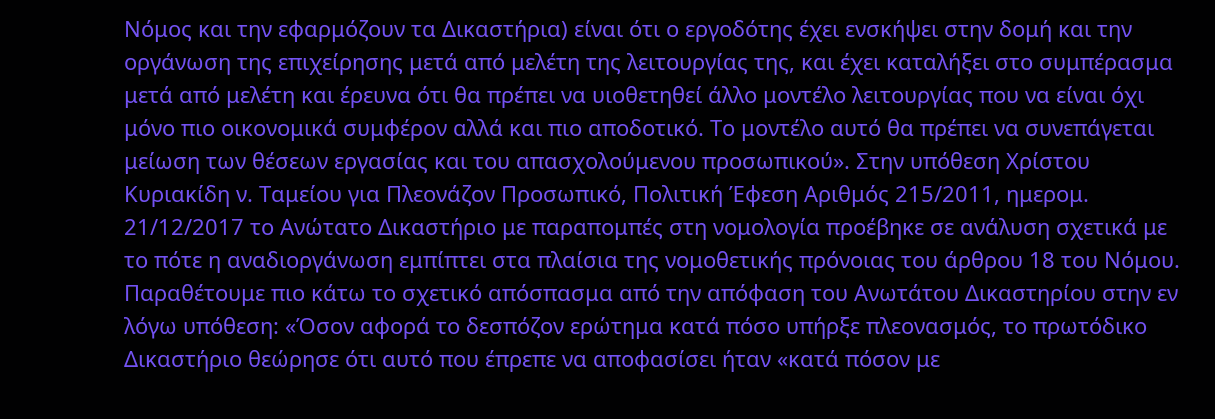Νόμος και την εφαρμόζουν τα Δικαστήρια) είναι ότι ο εργοδότης έχει ενσκήψει στην δομή και την οργάνωση της επιχείρησης μετά από μελέτη της λειτουργίας της, και έχει καταλήξει στο συμπέρασμα μετά από μελέτη και έρευνα ότι θα πρέπει να υιοθετηθεί άλλο μοντέλο λειτουργίας που να είναι όχι μόνο πιο οικονομικά συμφέρον αλλά και πιο αποδοτικό. Το μοντέλο αυτό θα πρέπει να συνεπάγεται μείωση των θέσεων εργασίας και του απασχολούμενου προσωπικού». Στην υπόθεση Χρίστου Κυριακίδη ν. Ταμείου για Πλεονάζον Προσωπικό, Πολιτική Έφεση Αριθμός 215/2011, ημερομ. 21/12/2017 το Ανώτατο Δικαστήριο με παραπομπές στη νομολογία προέβηκε σε ανάλυση σχετικά με το πότε η αναδιοργάνωση εμπίπτει στα πλαίσια της νομοθετικής πρόνοιας του άρθρου 18 του Νόμου. Παραθέτουμε πιο κάτω το σχετικό απόσπασμα από την απόφαση του Ανωτάτου Δικαστηρίου στην εν λόγω υπόθεση: «Όσον αφορά το δεσπόζον ερώτημα κατά πόσο υπήρξε πλεονασμός, το πρωτόδικο Δικαστήριο θεώρησε ότι αυτό που έπρεπε να αποφασίσει ήταν «κατά πόσον με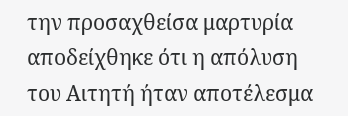την προσαχθείσα μαρτυρία αποδείχθηκε ότι η απόλυση του Αιτητή ήταν αποτέλεσμα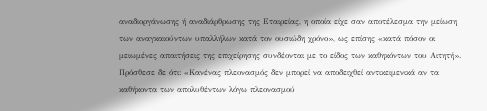αναδιοργάνωσης ή αναδιάρθρωσης της Εταιρείας, η οποία είχε σαν αποτέλεσμα την μείωση των αναγκαιούντων υπαλλήλων κατά τον ουσιώδη χρόνο», ως επίσης «κατά πόσον οι μειωμένες απαιτήσεις της επιχείρησης συνδέονται με το είδος των καθηκόντων του Αιτητή». Πρόσθεσε δε ότι: «Κανένας πλεονασμός δεν μπορεί να αποδειχθεί αντικειμενικά αν τα καθήκοντα των απολυθέντων λόγω πλεονασμού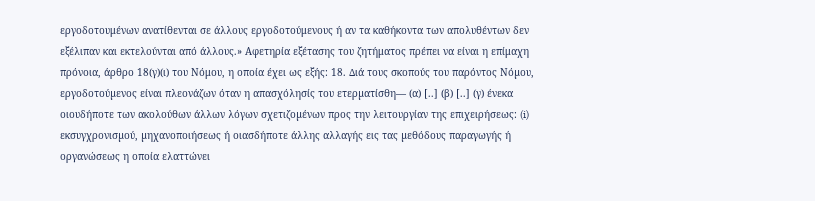εργοδοτουμένων ανατίθενται σε άλλους εργοδοτούμενους ή αν τα καθήκοντα των απολυθέντων δεν εξέλιπαν και εκτελούνται από άλλους.» Aφετηρία εξέτασης του ζητήματος πρέπει να είναι η επίμαχη πρόνοια, άρθρο 18(γ)(ι) του Νόμου, η οποία έχει ως εξής: 18. ∆ιά τους σκοπούς του παρόντος Νόµου, εργοδοτούµενος είναι πλεονάζων όταν η απασχόλησίς του ετερµατίσθη— (α) [..] (β) [..] (γ) ένεκα οιουδήποτε των ακολούθων άλλων λόγων σχετιζοµένων προς την λειτουργίαν της επιχειρήσεως: (i) εκσυγχρονισµού, µηχανοποιήσεως ή οιασδήποτε άλλης αλλαγής εις τας µεθόδους παραγωγής ή οργανώσεως η οποία ελαττώνει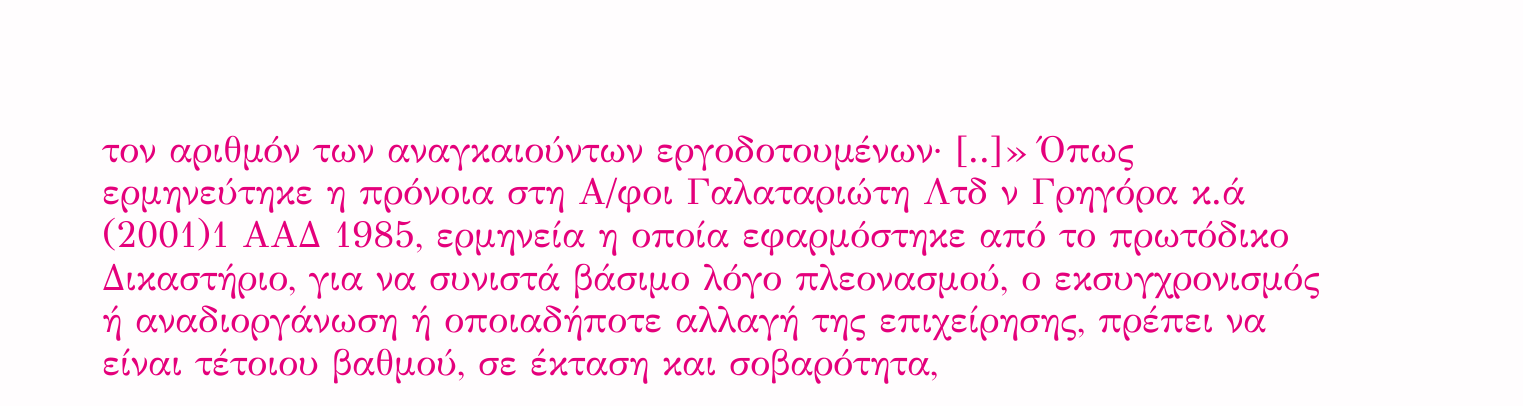τον αριθµόν των αναγκαιούντων εργοδοτουµένων· [..]» Όπως ερμηνεύτηκε η πρόνοια στη Α/φοι Γαλαταριώτη Λτδ ν Γρηγόρα κ.ά
(2001)1 ΑΑΔ 1985, ερμηνεία η οποία εφαρμόστηκε από το πρωτόδικο Δικαστήριο, για να συνιστά βάσιμο λόγο πλεονασμού, ο εκσυγχρονισμός ή αναδιοργάνωση ή οποιαδήποτε αλλαγή της επιχείρησης, πρέπει να είναι τέτοιου βαθμού, σε έκταση και σοβαρότητα,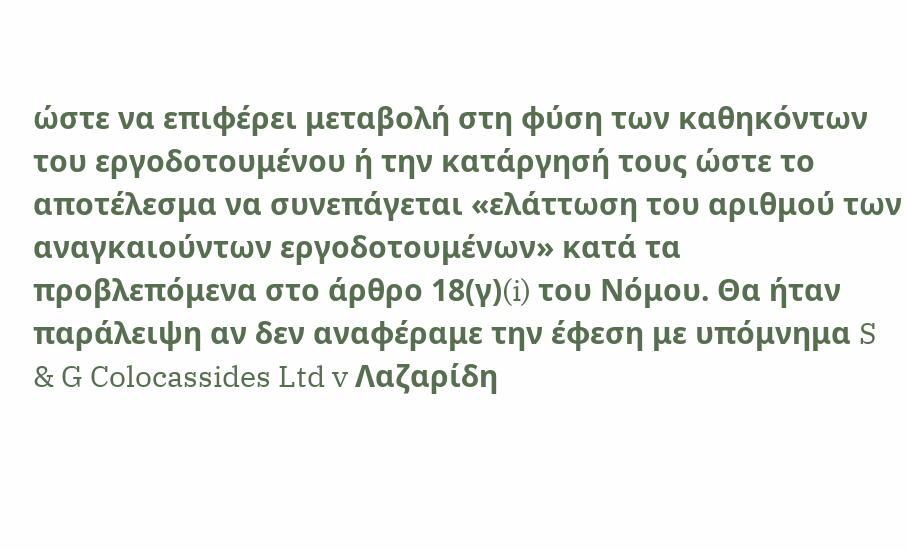ώστε να επιφέρει μεταβολή στη φύση των καθηκόντων του εργοδοτουμένου ή την κατάργησή τους ώστε το αποτέλεσμα να συνεπάγεται «ελάττωση του αριθμού των αναγκαιούντων εργοδοτουμένων» κατά τα προβλεπόμενα στο άρθρο 18(γ)(i) του Νόμου. Θα ήταν παράλειψη αν δεν αναφέραμε την έφεση με υπόμνημα S & G Colocassides Ltd v Λαζαρίδη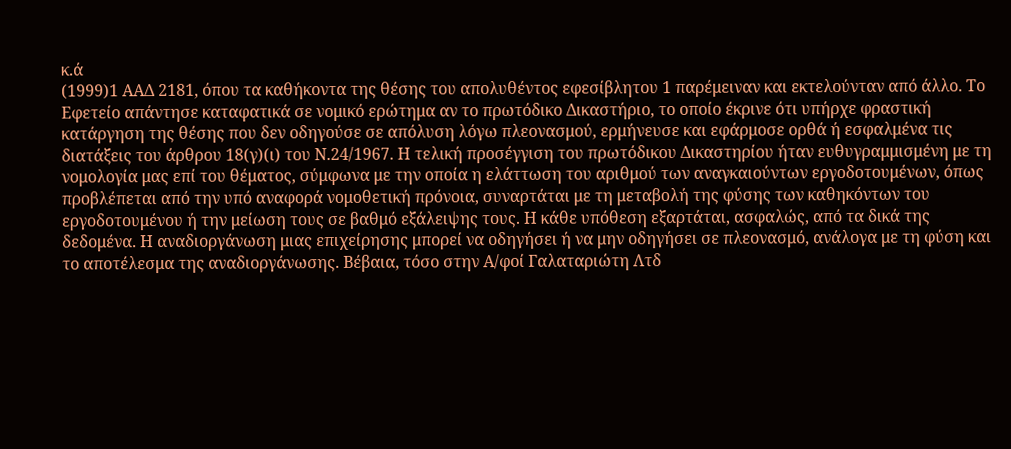κ.ά
(1999)1 ΑΑΔ 2181, όπου τα καθήκοντα της θέσης του απολυθέντος εφεσίβλητου 1 παρέμειναν και εκτελούνταν από άλλο. Το Εφετείο απάντησε καταφατικά σε νομικό ερώτημα αν το πρωτόδικο Δικαστήριο, το οποίο έκρινε ότι υπήρχε φραστική κατάργηση της θέσης που δεν οδηγούσε σε απόλυση λόγω πλεονασμού, ερμήνευσε και εφάρμοσε ορθά ή εσφαλμένα τις διατάξεις του άρθρου 18(γ)(ι) του Ν.24/1967. Η τελική προσέγγιση του πρωτόδικου Δικαστηρίου ήταν ευθυγραμμισμένη με τη νομολογία μας επί του θέματος, σύμφωνα με την οποία η ελάττωση του αριθμού των αναγκαιούντων εργοδοτουμένων, όπως προβλέπεται από την υπό αναφορά νομοθετική πρόνοια, συναρτάται με τη μεταβολή της φύσης των καθηκόντων του εργοδοτουμένου ή την μείωση τους σε βαθμό εξάλειψης τους. Η κάθε υπόθεση εξαρτάται, ασφαλώς, από τα δικά της δεδομένα. Η αναδιοργάνωση μιας επιχείρησης μπορεί να οδηγήσει ή να μην οδηγήσει σε πλεονασμό, ανάλογα με τη φύση και το αποτέλεσμα της αναδιοργάνωσης. Βέβαια, τόσο στην Α/φοί Γαλαταριώτη Λτδ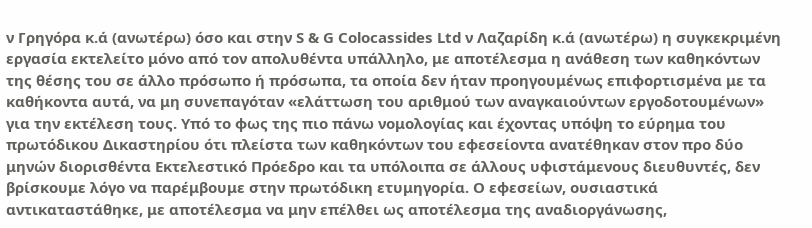ν Γρηγόρα κ.ά (ανωτέρω) όσο και στην S & G Colocassides Ltd ν Λαζαρίδη κ.ά (ανωτέρω) η συγκεκριμένη εργασία εκτελείτο μόνο από τον απολυθέντα υπάλληλο, με αποτέλεσμα η ανάθεση των καθηκόντων της θέσης του σε άλλο πρόσωπο ή πρόσωπα, τα οποία δεν ήταν προηγουμένως επιφορτισμένα με τα καθήκοντα αυτά, να μη συνεπαγόταν «ελάττωση του αριθμού των αναγκαιούντων εργοδοτουμένων» για την εκτέλεση τους. Υπό το φως της πιο πάνω νομολογίας και έχοντας υπόψη το εύρημα του πρωτόδικου Δικαστηρίου ότι πλείστα των καθηκόντων του εφεσείοντα ανατέθηκαν στον προ δύο μηνών διορισθέντα Εκτελεστικό Πρόεδρο και τα υπόλοιπα σε άλλους υφιστάμενους διευθυντές, δεν βρίσκουμε λόγο να παρέμβουμε στην πρωτόδικη ετυμηγορία. Ο εφεσείων, ουσιαστικά αντικαταστάθηκε, με αποτέλεσμα να μην επέλθει ως αποτέλεσμα της αναδιοργάνωσης,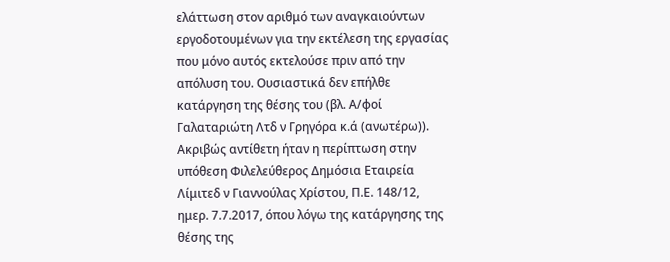ελάττωση στον αριθμό των αναγκαιούντων εργοδοτουμένων για την εκτέλεση της εργασίας που μόνο αυτός εκτελούσε πριν από την απόλυση του. Ουσιαστικά δεν επήλθε κατάργηση της θέσης του (βλ. Α/φοί Γαλαταριώτη Λτδ ν Γρηγόρα κ.ά (ανωτέρω)). Ακριβώς αντίθετη ήταν η περίπτωση στην υπόθεση Φιλελεύθερος Δημόσια Εταιρεία Λίμιτεδ ν Γιαννούλας Χρίστου, Π.Ε. 148/12, ημερ. 7.7.2017, όπου λόγω της κατάργησης της θέσης της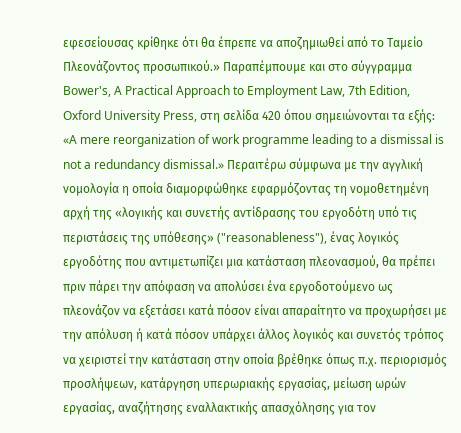εφεσείουσας κρίθηκε ότι θα έπρεπε να αποζημιωθεί από το Ταμείο Πλεονάζοντος προσωπικού.» Παραπέμπουμε και στο σύγγραμμα Bower's, A Practical Approach to Employment Law, 7th Edition, Oxford University Press, στη σελίδα 420 όπου σημειώνονται τα εξής: «A mere reorganization of work programme leading to a dismissal is not a redundancy dismissal.» Περαιτέρω σύμφωνα με την αγγλική νομολογία η οποία διαμορφώθηκε εφαρμόζοντας τη νομοθετημένη αρχή της «λογικής και συνετής αντίδρασης του εργοδότη υπό τις περιστάσεις της υπόθεσης» ("reasonableness"), ένας λογικός εργοδότης που αντιμετωπίζει μια κατάσταση πλεονασμού, θα πρέπει πριν πάρει την απόφαση να απολύσει ένα εργοδοτούμενο ως πλεονάζον να εξετάσει κατά πόσον είναι απαραίτητο να προχωρήσει με την απόλυση ή κατά πόσον υπάρχει άλλος λογικός και συνετός τρόπος να χειριστεί την κατάσταση στην οποία βρέθηκε όπως π.χ. περιορισμός προσλήψεων, κατάργηση υπερωριακής εργασίας, μείωση ωρών εργασίας, αναζήτησης εναλλακτικής απασχόλησης για τον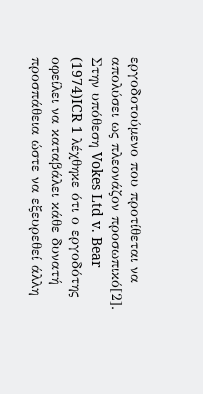εργοδοτούμενο που προτίθεται να απολύσει ως πλεονάζον προσωπικό[2]. Στην υπόθεση Vokes Ltd v. Bear
(1974)ICR 1 λέχθηκε ότι ο εργοδότης οφείλει να καταβάλει κάθε δυνατή προσπάθεια ώστε να εξευρεθεί άλλη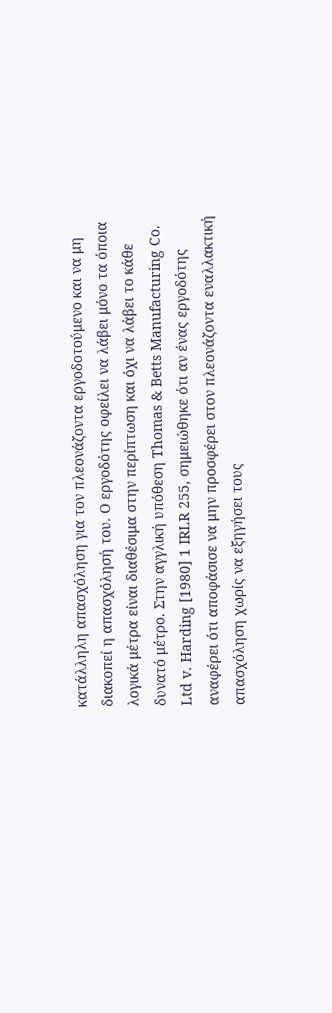κατάλληλη απασχόληση για τον πλεονάζοντα εργοδοτούμενο και να μη διακοπεί η απασχόλησή του. Ο εργοδότης οφείλει να λάβει μόνο τα όποια λογικά μέτρα είναι διαθέσιμα στην περίπτωση και όχι να λάβει το κάθε δυνατό μέτρο. Στην αγγλική υπόθεση Thomas & Betts Manufacturing Co. Ltd v. Harding [1980] 1 IRLR 255, σημειώθηκε ότι αν ένας εργοδότης αναφέρει ότι αποφάσισε να μην προσφέρει στον πλεονάζοντα εναλλακτική απασχόληση χωρίς να εξηγήσει τους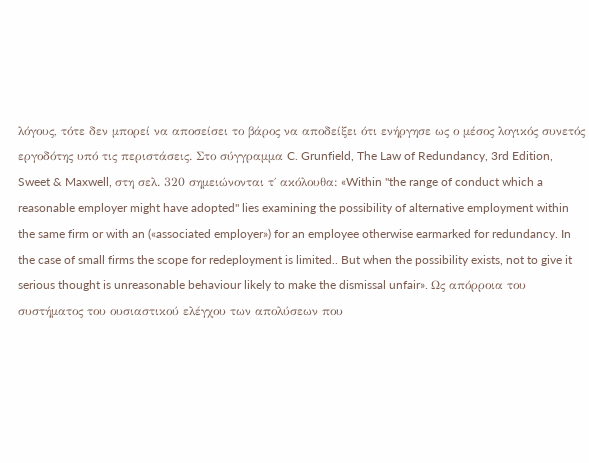λόγους, τότε δεν μπορεί να αποσείσει το βάρος να αποδείξει ότι ενήργησε ως ο μέσος λογικός συνετός εργοδότης υπό τις περιστάσεις. Στο σύγγραμμα C. Grunfield, The Law of Redundancy, 3rd Edition, Sweet & Maxwell, στη σελ. 320 σημειώνονται τ΄ ακόλουθα: «Within "the range of conduct which a reasonable employer might have adopted" lies examining the possibility of alternative employment within the same firm or with an («associated employer») for an employee otherwise earmarked for redundancy. In the case of small firms the scope for redeployment is limited.. But when the possibility exists, not to give it serious thought is unreasonable behaviour likely to make the dismissal unfair». Ως απόρροια του συστήματος του ουσιαστικού ελέγχου των απολύσεων που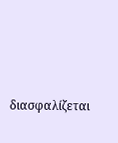διασφαλίζεται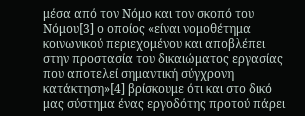μέσα από τον Νόμο και τον σκοπό του Νόμου[3] ο οποίος «είναι νομοθέτημα κοινωνικού περιεχομένου και αποβλέπει στην προστασία του δικαιώματος εργασίας που αποτελεί σημαντική σύγχρονη κατάκτηση»[4] βρίσκουμε ότι και στο δικό μας σύστημα ένας εργοδότης προτού πάρει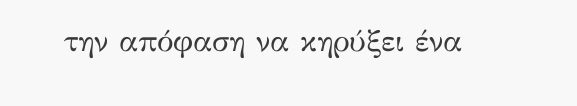την απόφαση να κηρύξει ένα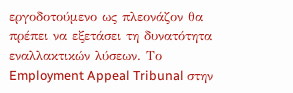εργοδοτούμενο ως πλεονάζον θα πρέπει να εξετάσει τη δυνατότητα εναλλακτικών λύσεων. Το Employment Appeal Tribunal στην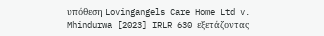υπόθεση Lovingangels Care Home Ltd v. Mhindurwa [2023] IRLR 630 εξετάζοντας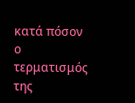κατά πόσον ο τερματισμός της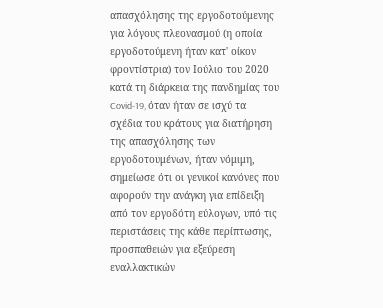απασχόλησης της εργοδοτούμενης για λόγους πλεονασμού (η οποία εργοδοτούμενη ήταν κατ' οίκον φροντίστρια) τον Ιούλιο του 2020 κατά τη διάρκεια της πανδημίας του Covid-19, όταν ήταν σε ισχύ τα σχέδια του κράτους για διατήρηση της απασχόλησης των εργοδοτουμένων, ήταν νόμιμη, σημείωσε ότι οι γενικοί κανόνες που αφορούν την ανάγκη για επίδειξη από τον εργοδότη εύλογων, υπό τις περιστάσεις της κάθε περίπτωσης, προσπαθειών για εξεύρεση εναλλακτικών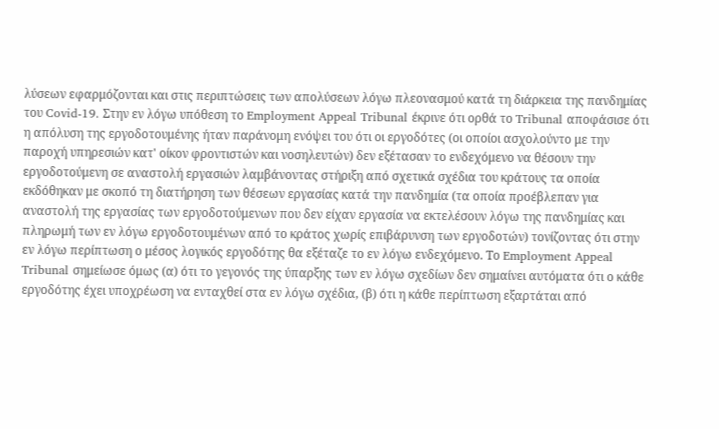λύσεων εφαρμόζονται και στις περιπτώσεις των απολύσεων λόγω πλεονασμού κατά τη διάρκεια της πανδημίας του Covid-19. Στην εν λόγω υπόθεση το Employment Appeal Tribunal έκρινε ότι ορθά το Tribunal αποφάσισε ότι η απόλυση της εργοδοτουμένης ήταν παράνομη ενόψει του ότι οι εργοδότες (οι οποίοι ασχολούντο με την παροχή υπηρεσιών κατ' οίκον φροντιστών και νοσηλευτών) δεν εξέτασαν το ενδεχόμενο να θέσουν την εργοδοτούμενη σε αναστολή εργασιών λαμβάνοντας στήριξη από σχετικά σχέδια του κράτους τα οποία εκδόθηκαν με σκοπό τη διατήρηση των θέσεων εργασίας κατά την πανδημία (τα οποία προέβλεπαν για αναστολή της εργασίας των εργοδοτούμενων που δεν είχαν εργασία να εκτελέσουν λόγω της πανδημίας και πληρωμή των εν λόγω εργοδοτουμένων από το κράτος χωρίς επιβάρυνση των εργοδοτών) τονίζοντας ότι στην εν λόγω περίπτωση ο μέσος λογικός εργοδότης θα εξέταζε το εν λόγω ενδεχόμενο. Το Employment Appeal Tribunal σημείωσε όμως (α) ότι το γεγονός της ύπαρξης των εν λόγω σχεδίων δεν σημαίνει αυτόματα ότι ο κάθε εργοδότης έχει υποχρέωση να ενταχθεί στα εν λόγω σχέδια, (β) ότι η κάθε περίπτωση εξαρτάται από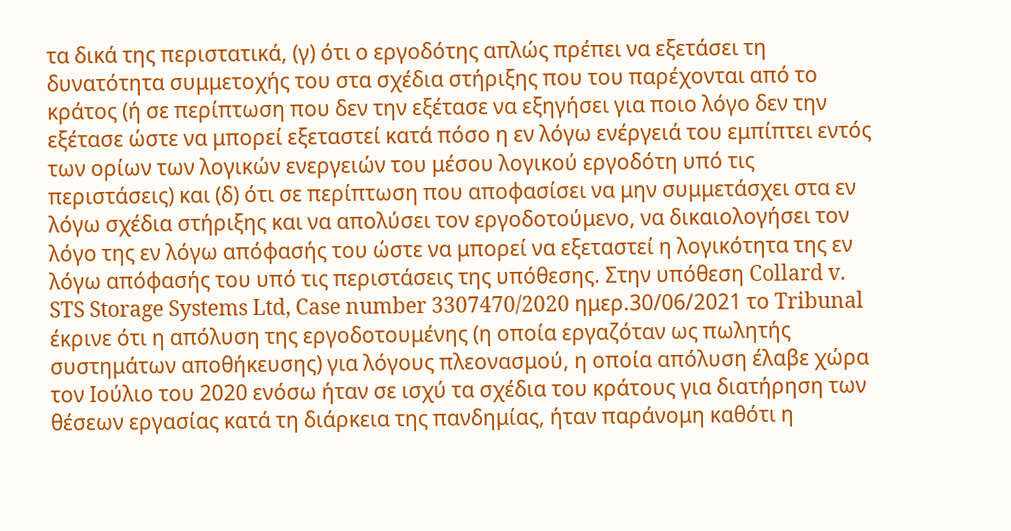τα δικά της περιστατικά, (γ) ότι ο εργοδότης απλώς πρέπει να εξετάσει τη δυνατότητα συμμετοχής του στα σχέδια στήριξης που του παρέχονται από το κράτος (ή σε περίπτωση που δεν την εξέτασε να εξηγήσει για ποιο λόγο δεν την εξέτασε ώστε να μπορεί εξεταστεί κατά πόσο η εν λόγω ενέργειά του εμπίπτει εντός των ορίων των λογικών ενεργειών του μέσου λογικού εργοδότη υπό τις περιστάσεις) και (δ) ότι σε περίπτωση που αποφασίσει να μην συμμετάσχει στα εν λόγω σχέδια στήριξης και να απολύσει τον εργοδοτούμενο, να δικαιολογήσει τον λόγο της εν λόγω απόφασής του ώστε να μπορεί να εξεταστεί η λογικότητα της εν λόγω απόφασής του υπό τις περιστάσεις της υπόθεσης. Στην υπόθεση Collard v. STS Storage Systems Ltd, Case number 3307470/2020 ημερ.30/06/2021 το Tribunal έκρινε ότι η απόλυση της εργοδοτουμένης (η οποία εργαζόταν ως πωλητής συστημάτων αποθήκευσης) για λόγους πλεονασμού, η οποία απόλυση έλαβε χώρα τον Ιούλιο του 2020 ενόσω ήταν σε ισχύ τα σχέδια του κράτους για διατήρηση των θέσεων εργασίας κατά τη διάρκεια της πανδημίας, ήταν παράνομη καθότι η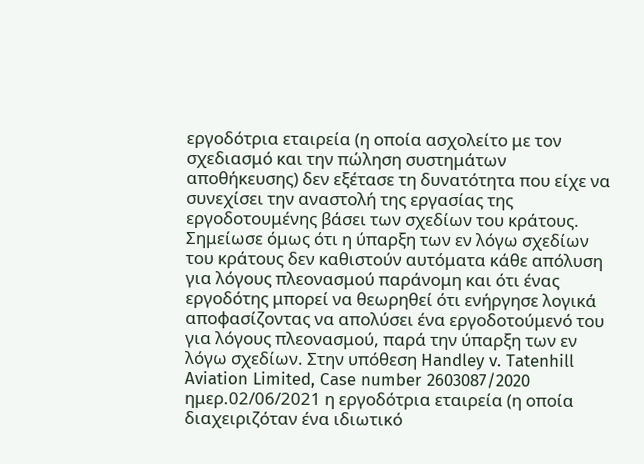εργοδότρια εταιρεία (η οποία ασχολείτο με τον σχεδιασμό και την πώληση συστημάτων αποθήκευσης) δεν εξέτασε τη δυνατότητα που είχε να συνεχίσει την αναστολή της εργασίας της εργοδοτουμένης βάσει των σχεδίων του κράτους. Σημείωσε όμως ότι η ύπαρξη των εν λόγω σχεδίων του κράτους δεν καθιστούν αυτόματα κάθε απόλυση για λόγους πλεονασμού παράνομη και ότι ένας εργοδότης μπορεί να θεωρηθεί ότι ενήργησε λογικά αποφασίζοντας να απολύσει ένα εργοδοτούμενό του για λόγους πλεονασμού, παρά την ύπαρξη των εν λόγω σχεδίων. Στην υπόθεση Handley v. Tatenhill Aviation Limited, Case number 2603087/2020 ημερ.02/06/2021 η εργοδότρια εταιρεία (η οποία διαχειριζόταν ένα ιδιωτικό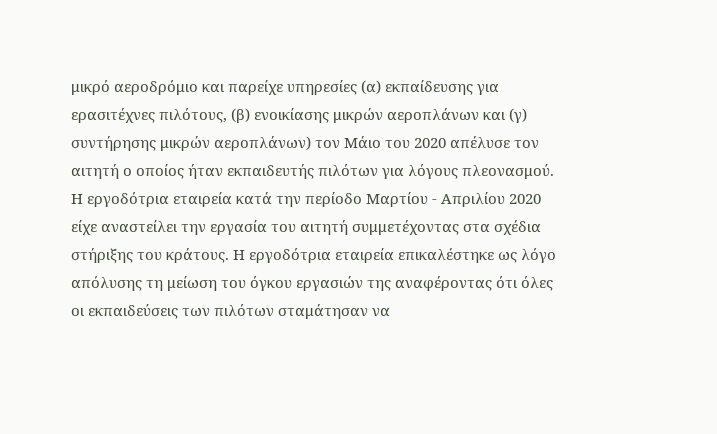μικρό αεροδρόμιο και παρείχε υπηρεσίες (α) εκπαίδευσης για ερασιτέχνες πιλότους, (β) ενοικίασης μικρών αεροπλάνων και (γ) συντήρησης μικρών αεροπλάνων) τον Μάιο του 2020 απέλυσε τον αιτητή ο οποίος ήταν εκπαιδευτής πιλότων για λόγους πλεονασμού. Η εργοδότρια εταιρεία κατά την περίοδο Μαρτίου - Απριλίου 2020 είχε αναστείλει την εργασία του αιτητή συμμετέχοντας στα σχέδια στήριξης του κράτους. Η εργοδότρια εταιρεία επικαλέστηκε ως λόγο απόλυσης τη μείωση του όγκου εργασιών της αναφέροντας ότι όλες οι εκπαιδεύσεις των πιλότων σταμάτησαν να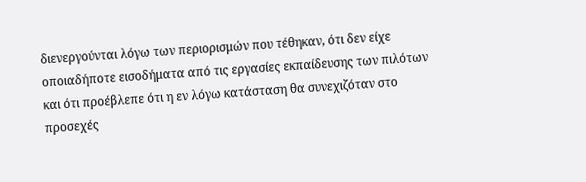διενεργούνται λόγω των περιορισμών που τέθηκαν, ότι δεν είχε οποιαδήποτε εισοδήματα από τις εργασίες εκπαίδευσης των πιλότων και ότι προέβλεπε ότι η εν λόγω κατάσταση θα συνεχιζόταν στο προσεχές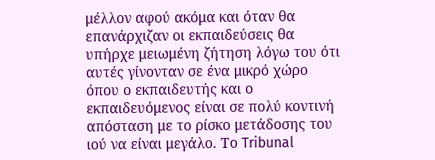μέλλον αφού ακόμα και όταν θα επανάρχιζαν οι εκπαιδεύσεις θα υπήρχε μειωμένη ζήτηση λόγω του ότι αυτές γίνονταν σε ένα μικρό χώρο όπου ο εκπαιδευτής και ο εκπαιδευόμενος είναι σε πολύ κοντινή απόσταση με το ρίσκο μετάδοσης του ιού να είναι μεγάλο. Το Tribunal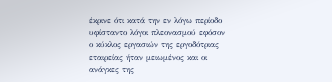έκρινε ότι κατά την εν λόγω περίοδο υφίσταντο λόγοι πλεονασμού εφόσον ο κύκλος εργασιών της εργοδότριας εταιρείας ήταν μειωμένος και οι ανάγκες της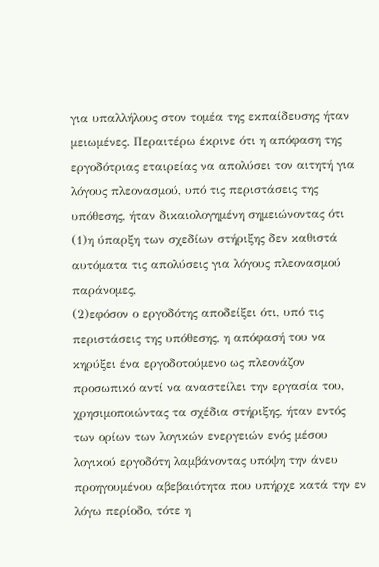για υπαλλήλους στον τομέα της εκπαίδευσης ήταν μειωμένες. Περαιτέρω έκρινε ότι η απόφαση της εργοδότριας εταιρείας να απολύσει τον αιτητή για λόγους πλεονασμού, υπό τις περιστάσεις της υπόθεσης, ήταν δικαιολογημένη σημειώνοντας ότι
(1)η ύπαρξη των σχεδίων στήριξης δεν καθιστά αυτόματα τις απολύσεις για λόγους πλεονασμού παράνομες,
(2)εφόσον ο εργοδότης αποδείξει ότι, υπό τις περιστάσεις της υπόθεσης, η απόφασή του να κηρύξει ένα εργοδοτούμενο ως πλεονάζον προσωπικό αντί να αναστείλει την εργασία του, χρησιμοποιώντας τα σχέδια στήριξης, ήταν εντός των ορίων των λογικών ενεργειών ενός μέσου λογικού εργοδότη λαμβάνοντας υπόψη την άνευ προηγουμένου αβεβαιότητα που υπήρχε κατά την εν λόγω περίοδο, τότε η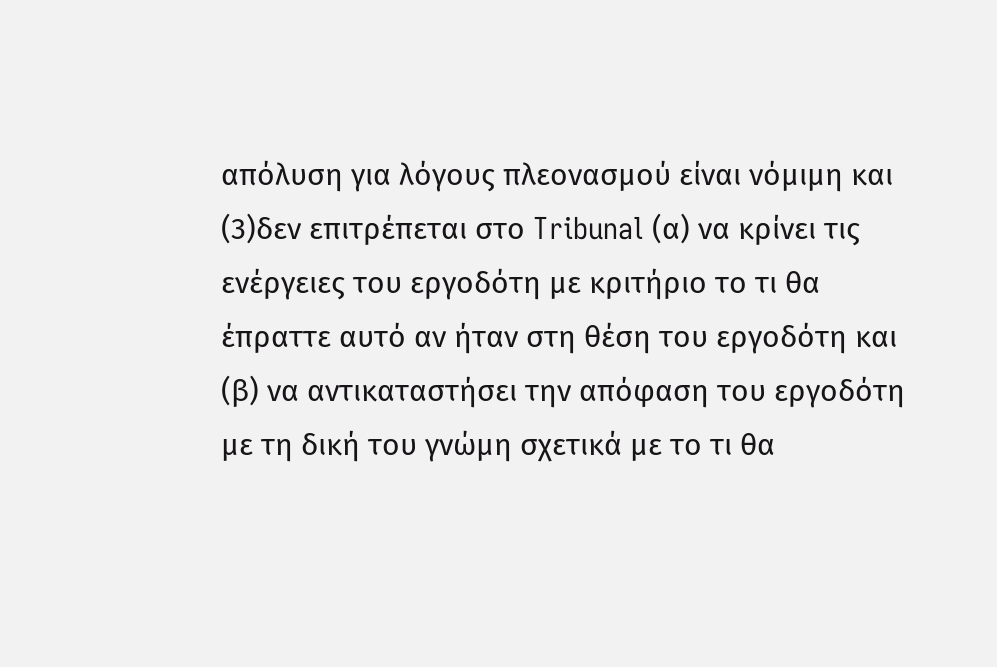απόλυση για λόγους πλεονασμού είναι νόμιμη και
(3)δεν επιτρέπεται στο Tribunal (α) να κρίνει τις ενέργειες του εργοδότη με κριτήριο το τι θα έπραττε αυτό αν ήταν στη θέση του εργοδότη και (β) να αντικαταστήσει την απόφαση του εργοδότη με τη δική του γνώμη σχετικά με το τι θα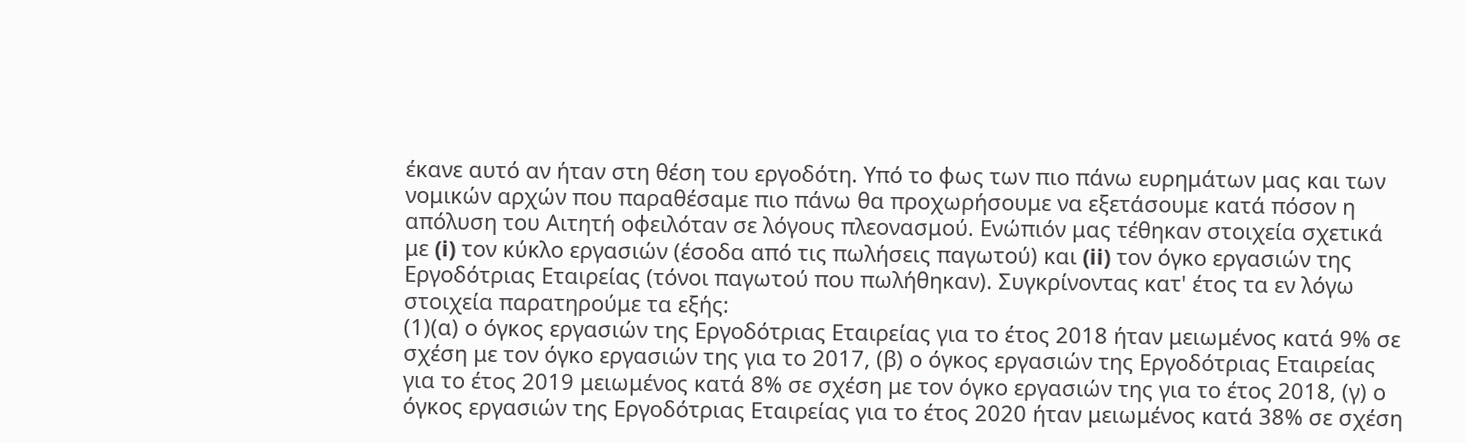έκανε αυτό αν ήταν στη θέση του εργοδότη. Υπό το φως των πιο πάνω ευρημάτων μας και των νομικών αρχών που παραθέσαμε πιο πάνω θα προχωρήσουμε να εξετάσουμε κατά πόσον η απόλυση του Αιτητή οφειλόταν σε λόγους πλεονασμού. Ενώπιόν μας τέθηκαν στοιχεία σχετικά με (i) τον κύκλο εργασιών (έσοδα από τις πωλήσεις παγωτού) και (ii) τον όγκο εργασιών της Εργοδότριας Εταιρείας (τόνοι παγωτού που πωλήθηκαν). Συγκρίνοντας κατ' έτος τα εν λόγω στοιχεία παρατηρούμε τα εξής:
(1)(α) ο όγκος εργασιών της Εργοδότριας Εταιρείας για το έτος 2018 ήταν μειωμένος κατά 9% σε σχέση με τον όγκο εργασιών της για το 2017, (β) ο όγκος εργασιών της Εργοδότριας Εταιρείας για το έτος 2019 μειωμένος κατά 8% σε σχέση με τον όγκο εργασιών της για το έτος 2018, (γ) ο όγκος εργασιών της Εργοδότριας Εταιρείας για το έτος 2020 ήταν μειωμένος κατά 38% σε σχέση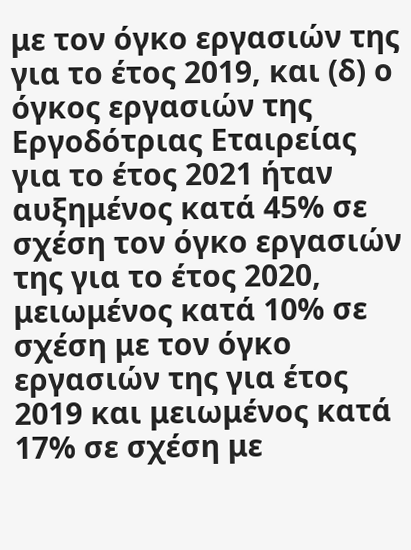με τον όγκο εργασιών της για το έτος 2019, και (δ) ο όγκος εργασιών της Εργοδότριας Εταιρείας για το έτος 2021 ήταν αυξημένος κατά 45% σε σχέση τον όγκο εργασιών της για το έτος 2020, μειωμένος κατά 10% σε σχέση με τον όγκο εργασιών της για έτος 2019 και μειωμένος κατά 17% σε σχέση με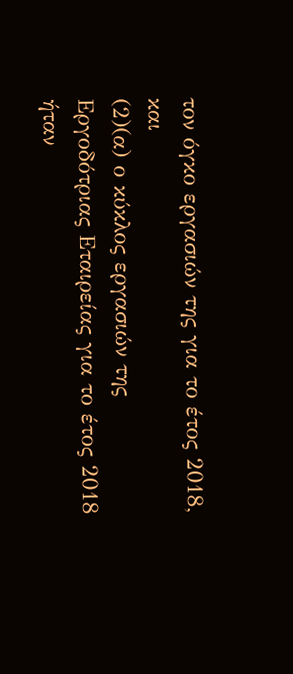τον όγκο εργασιών της για το έτος 2018, και
(2)(α) ο κύκλος εργασιών της Εργοδότριας Εταιρείας για το έτος 2018 ήταν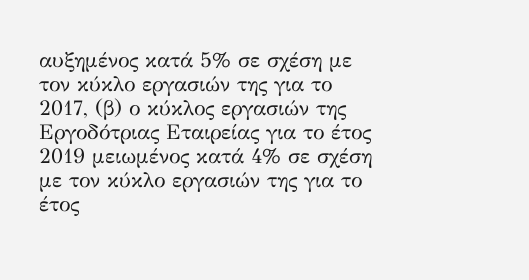αυξημένος κατά 5% σε σχέση με τον κύκλο εργασιών της για το 2017, (β) ο κύκλος εργασιών της Εργοδότριας Εταιρείας για το έτος 2019 μειωμένος κατά 4% σε σχέση με τον κύκλο εργασιών της για το έτος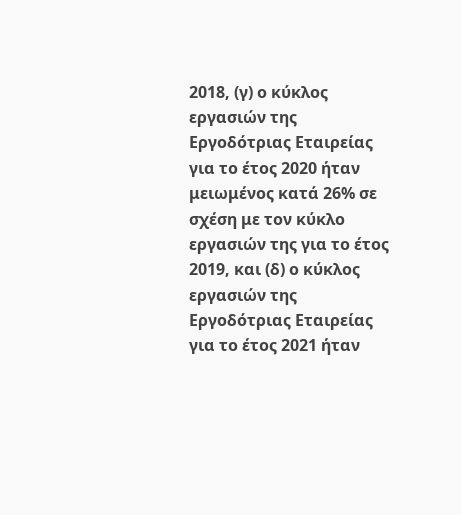2018, (γ) ο κύκλος εργασιών της Εργοδότριας Εταιρείας για το έτος 2020 ήταν μειωμένος κατά 26% σε σχέση με τον κύκλο εργασιών της για το έτος 2019, και (δ) ο κύκλος εργασιών της Εργοδότριας Εταιρείας για το έτος 2021 ήταν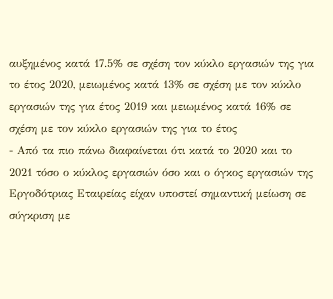αυξημένος κατά 17.5% σε σχέση τον κύκλο εργασιών της για το έτος 2020, μειωμένος κατά 13% σε σχέση με τον κύκλο εργασιών της για έτος 2019 και μειωμένος κατά 16% σε σχέση με τον κύκλο εργασιών της για το έτος
- Από τα πιο πάνω διαφαίνεται ότι κατά το 2020 και το 2021 τόσο ο κύκλος εργασιών όσο και ο όγκος εργασιών της Εργοδότριας Εταιρείας είχαν υποστεί σημαντική μείωση σε σύγκριση με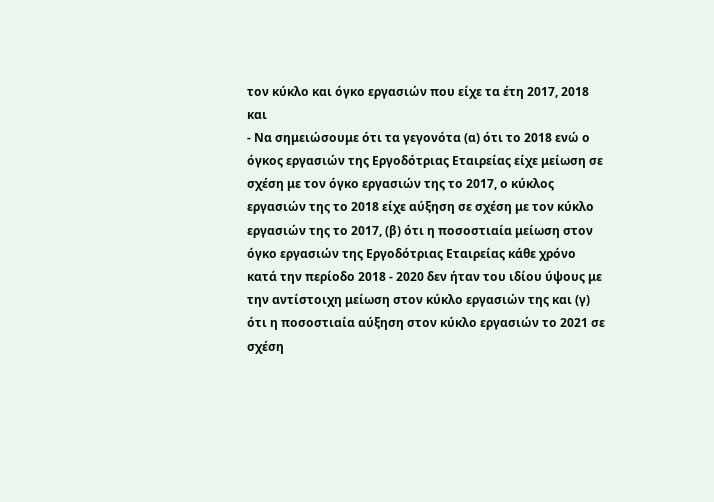τον κύκλο και όγκο εργασιών που είχε τα έτη 2017, 2018 και
- Να σημειώσουμε ότι τα γεγονότα (α) ότι το 2018 ενώ ο όγκος εργασιών της Εργοδότριας Εταιρείας είχε μείωση σε σχέση με τον όγκο εργασιών της το 2017, ο κύκλος εργασιών της το 2018 είχε αύξηση σε σχέση με τον κύκλο εργασιών της το 2017, (β) ότι η ποσοστιαία μείωση στον όγκο εργασιών της Εργοδότριας Εταιρείας κάθε χρόνο κατά την περίοδο 2018 - 2020 δεν ήταν του ιδίου ύψους με την αντίστοιχη μείωση στον κύκλο εργασιών της και (γ) ότι η ποσοστιαία αύξηση στον κύκλο εργασιών το 2021 σε σχέση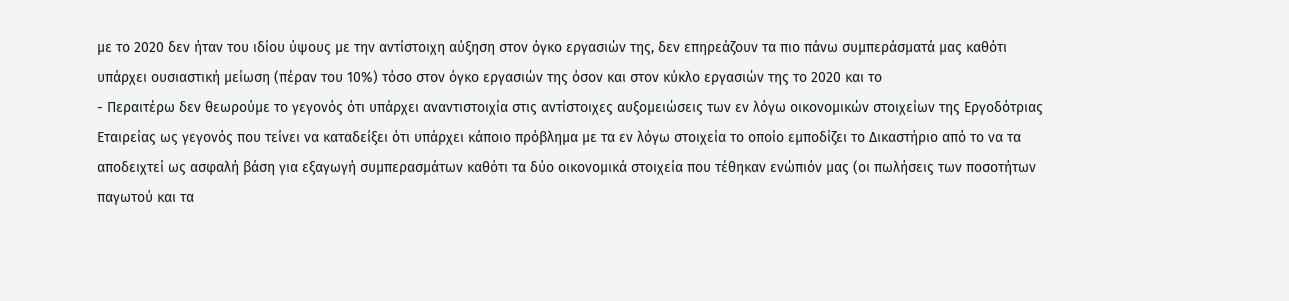με το 2020 δεν ήταν του ιδίου ύψους με την αντίστοιχη αύξηση στον όγκο εργασιών της, δεν επηρεάζουν τα πιο πάνω συμπεράσματά μας καθότι υπάρχει ουσιαστική μείωση (πέραν του 10%) τόσο στον όγκο εργασιών της όσον και στον κύκλο εργασιών της το 2020 και το
- Περαιτέρω δεν θεωρούμε το γεγονός ότι υπάρχει αναντιστοιχία στις αντίστοιχες αυξομειώσεις των εν λόγω οικονομικών στοιχείων της Εργοδότριας Εταιρείας ως γεγονός που τείνει να καταδείξει ότι υπάρχει κάποιο πρόβλημα με τα εν λόγω στοιχεία το οποίο εμποδίζει το Δικαστήριο από το να τα αποδειχτεί ως ασφαλή βάση για εξαγωγή συμπερασμάτων καθότι τα δύο οικονομικά στοιχεία που τέθηκαν ενώπιόν μας (οι πωλήσεις των ποσοτήτων παγωτού και τα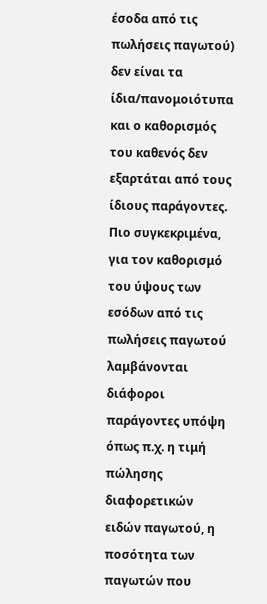έσοδα από τις πωλήσεις παγωτού) δεν είναι τα ίδια/πανομοιότυπα και ο καθορισμός του καθενός δεν εξαρτάται από τους ίδιους παράγοντες. Πιο συγκεκριμένα, για τον καθορισμό του ύψους των εσόδων από τις πωλήσεις παγωτού λαμβάνονται διάφοροι παράγοντες υπόψη όπως π.χ. η τιμή πώλησης διαφορετικών ειδών παγωτού, η ποσότητα των παγωτών που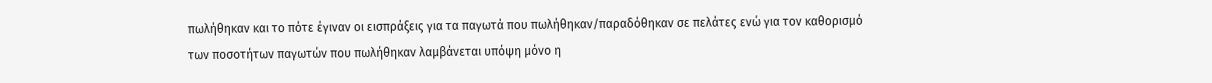πωλήθηκαν και το πότε έγιναν οι εισπράξεις για τα παγωτά που πωλήθηκαν/παραδόθηκαν σε πελάτες ενώ για τον καθορισμό των ποσοτήτων παγωτών που πωλήθηκαν λαμβάνεται υπόψη μόνο η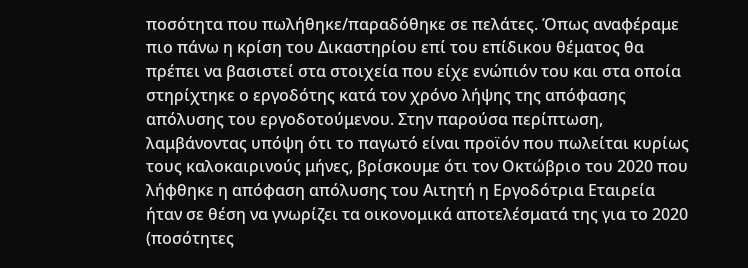ποσότητα που πωλήθηκε/παραδόθηκε σε πελάτες. Όπως αναφέραμε πιο πάνω η κρίση του Δικαστηρίου επί του επίδικου θέματος θα πρέπει να βασιστεί στα στοιχεία που είχε ενώπιόν του και στα οποία στηρίχτηκε ο εργοδότης κατά τον χρόνο λήψης της απόφασης απόλυσης του εργοδοτούμενου. Στην παρούσα περίπτωση, λαμβάνοντας υπόψη ότι το παγωτό είναι προϊόν που πωλείται κυρίως τους καλοκαιρινούς μήνες, βρίσκουμε ότι τον Οκτώβριο του 2020 που λήφθηκε η απόφαση απόλυσης του Αιτητή η Εργοδότρια Εταιρεία ήταν σε θέση να γνωρίζει τα οικονομικά αποτελέσματά της για το 2020 (ποσότητες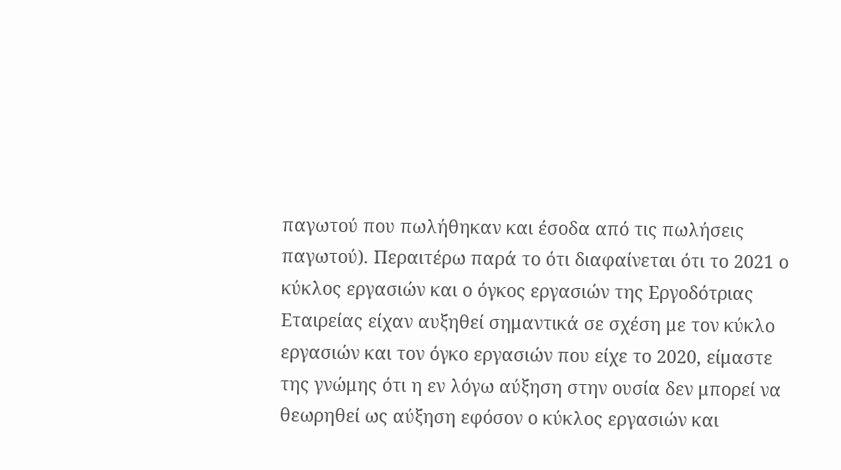παγωτού που πωλήθηκαν και έσοδα από τις πωλήσεις παγωτού). Περαιτέρω παρά το ότι διαφαίνεται ότι το 2021 ο κύκλος εργασιών και ο όγκος εργασιών της Εργοδότριας Εταιρείας είχαν αυξηθεί σημαντικά σε σχέση με τον κύκλο εργασιών και τον όγκο εργασιών που είχε το 2020, είμαστε της γνώμης ότι η εν λόγω αύξηση στην ουσία δεν μπορεί να θεωρηθεί ως αύξηση εφόσον ο κύκλος εργασιών και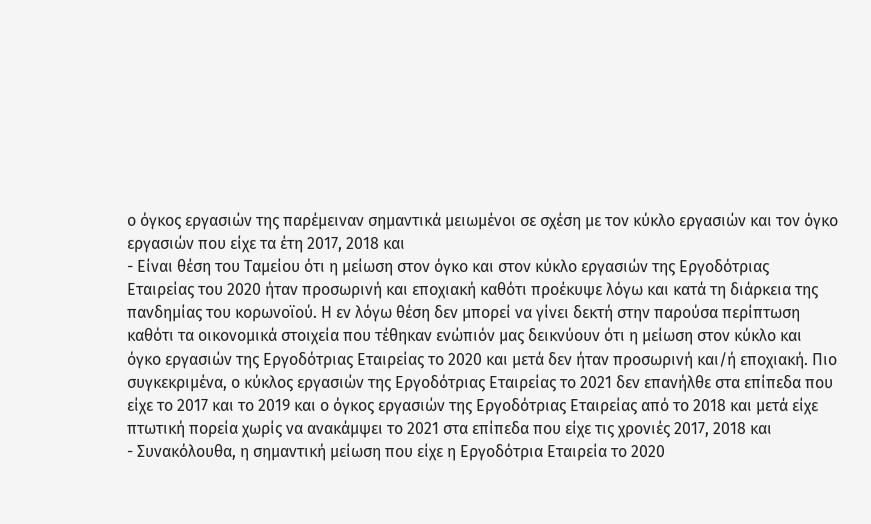ο όγκος εργασιών της παρέμειναν σημαντικά μειωμένοι σε σχέση με τον κύκλο εργασιών και τον όγκο εργασιών που είχε τα έτη 2017, 2018 και
- Είναι θέση του Ταμείου ότι η μείωση στον όγκο και στον κύκλο εργασιών της Εργοδότριας Εταιρείας του 2020 ήταν προσωρινή και εποχιακή καθότι προέκυψε λόγω και κατά τη διάρκεια της πανδημίας του κορωνοϊού. Η εν λόγω θέση δεν μπορεί να γίνει δεκτή στην παρούσα περίπτωση καθότι τα οικονομικά στοιχεία που τέθηκαν ενώπιόν μας δεικνύουν ότι η μείωση στον κύκλο και όγκο εργασιών της Εργοδότριας Εταιρείας το 2020 και μετά δεν ήταν προσωρινή και/ή εποχιακή. Πιο συγκεκριμένα, ο κύκλος εργασιών της Εργοδότριας Εταιρείας το 2021 δεν επανήλθε στα επίπεδα που είχε το 2017 και το 2019 και ο όγκος εργασιών της Εργοδότριας Εταιρείας από το 2018 και μετά είχε πτωτική πορεία χωρίς να ανακάμψει το 2021 στα επίπεδα που είχε τις χρονιές 2017, 2018 και
- Συνακόλουθα, η σημαντική μείωση που είχε η Εργοδότρια Εταιρεία το 2020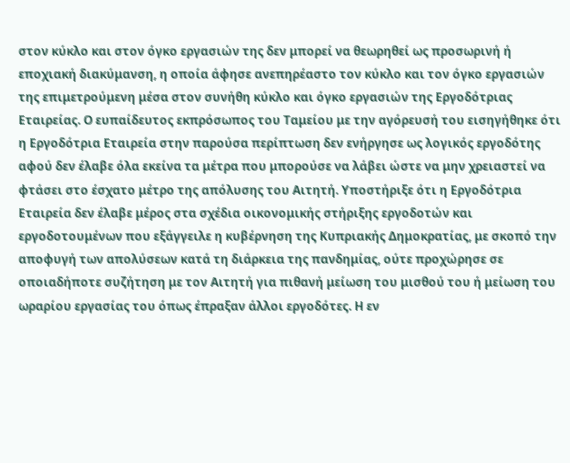στον κύκλο και στον όγκο εργασιών της δεν μπορεί να θεωρηθεί ως προσωρινή ή εποχιακή διακύμανση, η οποία άφησε ανεπηρέαστο τον κύκλο και τον όγκο εργασιών της επιμετρούμενη μέσα στον συνήθη κύκλο και όγκο εργασιών της Εργοδότριας Εταιρείας. Ο ευπαίδευτος εκπρόσωπος του Ταμείου με την αγόρευσή του εισηγήθηκε ότι η Εργοδότρια Εταιρεία στην παρούσα περίπτωση δεν ενήργησε ως λογικός εργοδότης αφού δεν έλαβε όλα εκείνα τα μέτρα που μπορούσε να λάβει ώστε να μην χρειαστεί να φτάσει στο έσχατο μέτρο της απόλυσης του Αιτητή. Υποστήριξε ότι η Εργοδότρια Εταιρεία δεν έλαβε μέρος στα σχέδια οικονομικής στήριξης εργοδοτών και εργοδοτουμένων που εξάγγειλε η κυβέρνηση της Κυπριακής Δημοκρατίας, με σκοπό την αποφυγή των απολύσεων κατά τη διάρκεια της πανδημίας, ούτε προχώρησε σε οποιαδήποτε συζήτηση με τον Αιτητή για πιθανή μείωση του μισθού του ή μείωση του ωραρίου εργασίας του όπως έπραξαν άλλοι εργοδότες. Η εν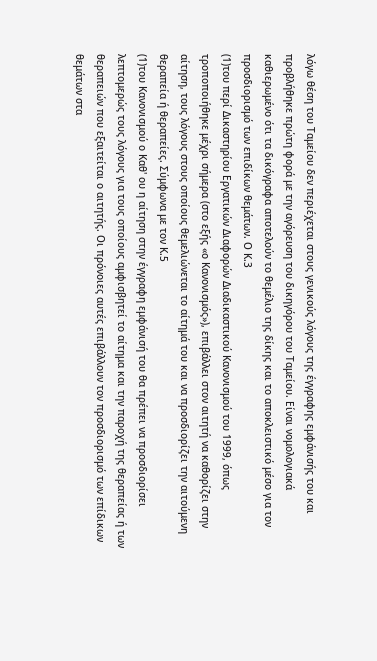λόγω θέση του Ταμείου δεν περιέχεται στους γενικούς λόγους της έγγραφης εμφάνισής του και προβλήθηκε πρώτη φορά με την αγόρευση του δικηγόρου του Ταμείου. Eίναι νομολογιακά καθιερωμένο ότι τα δικόγραφα αποτελούν το θεμέλιο της δίκης και το αποκλειστικό μέσο για τον προσδιορισμό των επιδίκων θεμάτων. Ο Κ.3
(1)του περί Δικαστηρίου Εργατικών Διαφορών Διαδικαστικού Κανονισμού του 1999, όπως τροποποιήθηκε μέχρι σήμερα (στο εξής «ο Κανονισμός»), επιβάλλει στον αιτητή να καθορίζει στην αίτηση, τους λόγους στους οποίους θεμελιώνεται το αίτημά του και να προσδιορίζει την αιτούμενη θεραπεία ή θεραπείες. Σύμφωνα με τον Κ.5
(1)του Κανονισμού ο Καθ' ου η αίτηση στην έγγραφη εμφάνισή του θα πρέπει να προσδιορίσει λεπτομερώς τους λόγους για τους οποίους αμφισβητεί το αίτημα και την παροχή της θεραπείας ή των θεραπειών που εξαιτείται ο αιτητής. Οι πρόνοιες αυτές επιβάλλουν τον προσδιορισμό των επίδικων θεμάτων στα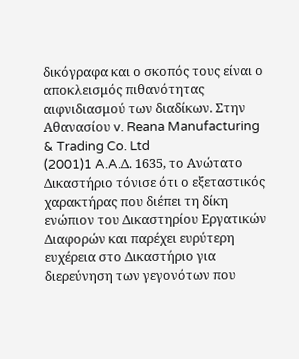δικόγραφα και ο σκοπός τους είναι ο αποκλεισμός πιθανότητας αιφνιδιασμού των διαδίκων. Στην Αθανασίου v. Reana Manufacturing & Trading Co. Ltd
(2001)1 A.A.Δ. 1635, το Ανώτατο Δικαστήριο τόνισε ότι ο εξεταστικός χαρακτήρας που διέπει τη δίκη ενώπιον του Δικαστηρίου Εργατικών Διαφορών και παρέχει ευρύτερη ευχέρεια στο Δικαστήριο για διερεύνηση των γεγονότων που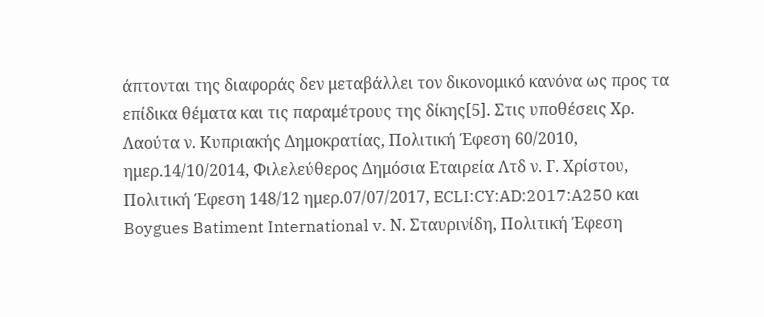άπτονται της διαφοράς δεν μεταβάλλει τον δικονομικό κανόνα ως προς τα επίδικα θέματα και τις παραμέτρους της δίκης[5]. Στις υποθέσεις Χρ. Λαούτα ν. Κυπριακής Δημοκρατίας, Πολιτική Έφεση 60/2010, ημερ.14/10/2014, Φιλελεύθερος Δημόσια Εταιρεία Λτδ ν. Γ. Χρίστου, Πολιτική Έφεση 148/12 ημερ.07/07/2017, ECLI:CY:AD:2017:A250 και Boygues Batiment International v. Ν. Σταυρινίδη, Πολιτική Έφεση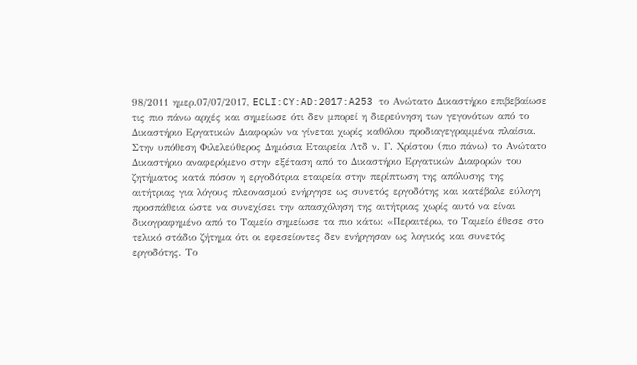98/2011 ημερ.07/07/2017, ECLI:CY:AD:2017:A253 το Ανώτατο Δικαστήριο επιβεβαίωσε τις πιο πάνω αρχές και σημείωσε ότι δεν μπορεί η διερεύνηση των γεγονότων από το Δικαστήριο Εργατικών Διαφορών να γίνεται χωρίς καθόλου προδιαγεγραμμένα πλαίσια. Στην υπόθεση Φιλελεύθερος Δημόσια Εταιρεία Λτδ ν. Γ. Χρίστου (πιο πάνω) το Ανώτατο Δικαστήριο αναφερόμενο στην εξέταση από το Δικαστήριο Εργατικών Διαφορών του ζητήματος κατά πόσον η εργοδότρια εταιρεία στην περίπτωση της απόλυσης της αιτήτριας για λόγους πλεονασμού ενήργησε ως συνετός εργοδότης και κατέβαλε εύλογη προσπάθεια ώστε να συνεχίσει την απασχόληση της αιτήτριας χωρίς αυτό να είναι δικογραφημένο από το Ταμείο σημείωσε τα πιο κάτω: «Περαιτέρω, το Ταμείο έθεσε στο τελικό στάδιο ζήτημα ότι οι εφεσείοντες δεν ενήργησαν ως λογικός και συνετός εργοδότης. Το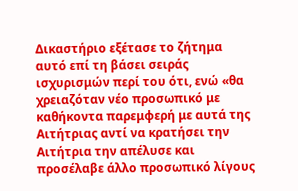Δικαστήριο εξέτασε το ζήτημα αυτό επί τη βάσει σειράς ισχυρισμών περί του ότι, ενώ «θα χρειαζόταν νέο προσωπικό με καθήκοντα παρεμφερή με αυτά της Αιτήτριας αντί να κρατήσει την Αιτήτρια την απέλυσε και προσέλαβε άλλο προσωπικό λίγους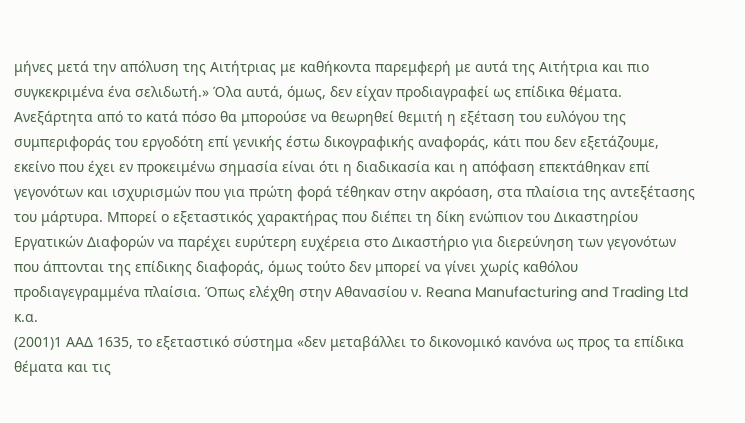μήνες μετά την απόλυση της Αιτήτριας με καθήκοντα παρεμφερή με αυτά της Αιτήτρια και πιο συγκεκριμένα ένα σελιδωτή.» Όλα αυτά, όμως, δεν είχαν προδιαγραφεί ως επίδικα θέματα. Ανεξάρτητα από το κατά πόσο θα μπορούσε να θεωρηθεί θεμιτή η εξέταση του ευλόγου της συμπεριφοράς του εργοδότη επί γενικής έστω δικογραφικής αναφοράς, κάτι που δεν εξετάζουμε, εκείνο που έχει εν προκειμένω σημασία είναι ότι η διαδικασία και η απόφαση επεκτάθηκαν επί γεγονότων και ισχυρισμών που για πρώτη φορά τέθηκαν στην ακρόαση, στα πλαίσια της αντεξέτασης του μάρτυρα. Μπορεί ο εξεταστικός χαρακτήρας που διέπει τη δίκη ενώπιον του Δικαστηρίου Εργατικών Διαφορών να παρέχει ευρύτερη ευχέρεια στο Δικαστήριο για διερεύνηση των γεγονότων που άπτονται της επίδικης διαφοράς, όμως τούτο δεν μπορεί να γίνει χωρίς καθόλου προδιαγεγραμμένα πλαίσια. Όπως ελέχθη στην Αθανασίου ν. Reana Manufacturing and Trading Ltd κ.α.
(2001)1 ΑΑΔ 1635, το εξεταστικό σύστημα «δεν μεταβάλλει το δικονομικό κανόνα ως προς τα επίδικα θέματα και τις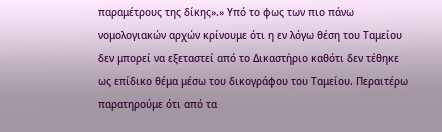παραμέτρους της δίκης».» Υπό το φως των πιο πάνω νομολογιακών αρχών κρίνουμε ότι η εν λόγω θέση του Ταμείου δεν μπορεί να εξεταστεί από το Δικαστήριο καθότι δεν τέθηκε ως επίδικο θέμα μέσω του δικογράφου του Ταμείου. Περαιτέρω παρατηρούμε ότι από τα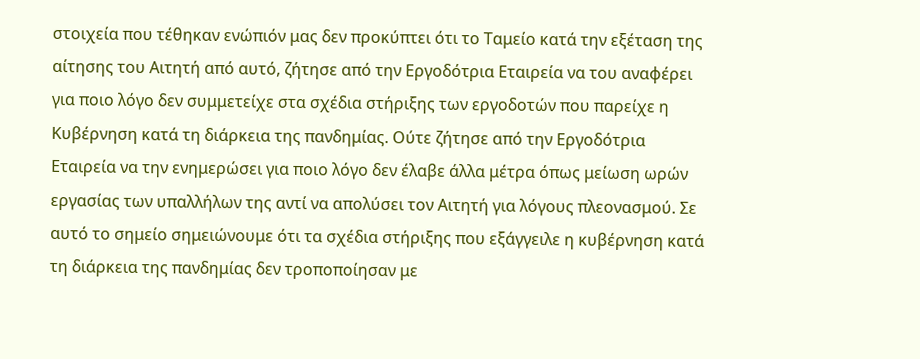στοιχεία που τέθηκαν ενώπιόν μας δεν προκύπτει ότι το Ταμείο κατά την εξέταση της αίτησης του Αιτητή από αυτό, ζήτησε από την Εργοδότρια Εταιρεία να του αναφέρει για ποιο λόγο δεν συμμετείχε στα σχέδια στήριξης των εργοδοτών που παρείχε η Κυβέρνηση κατά τη διάρκεια της πανδημίας. Ούτε ζήτησε από την Εργοδότρια Εταιρεία να την ενημερώσει για ποιο λόγο δεν έλαβε άλλα μέτρα όπως μείωση ωρών εργασίας των υπαλλήλων της αντί να απολύσει τον Αιτητή για λόγους πλεονασμού. Σε αυτό το σημείο σημειώνουμε ότι τα σχέδια στήριξης που εξάγγειλε η κυβέρνηση κατά τη διάρκεια της πανδημίας δεν τροποποίησαν με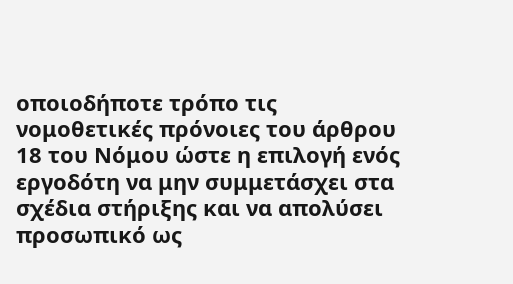οποιοδήποτε τρόπο τις νομοθετικές πρόνοιες του άρθρου 18 του Νόμου ώστε η επιλογή ενός εργοδότη να μην συμμετάσχει στα σχέδια στήριξης και να απολύσει προσωπικό ως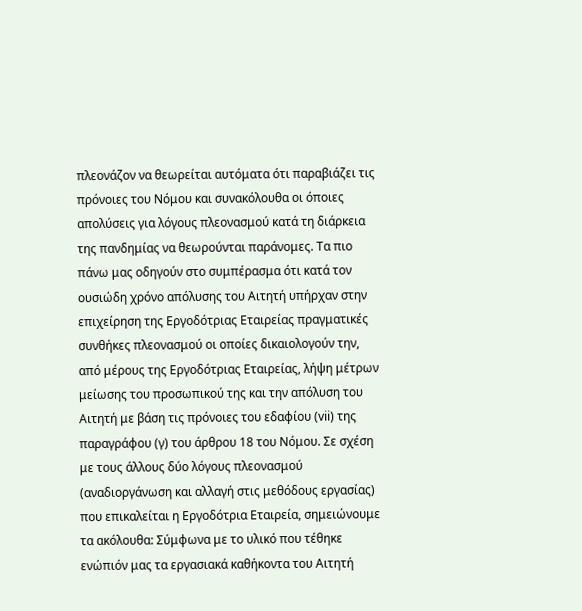πλεονάζον να θεωρείται αυτόματα ότι παραβιάζει τις πρόνοιες του Νόμου και συνακόλουθα οι όποιες απολύσεις για λόγους πλεονασμού κατά τη διάρκεια της πανδημίας να θεωρούνται παράνομες. Τα πιο πάνω μας οδηγούν στο συμπέρασμα ότι κατά τον ουσιώδη χρόνο απόλυσης του Αιτητή υπήρχαν στην επιχείρηση της Εργοδότριας Εταιρείας πραγματικές συνθήκες πλεονασμού οι οποίες δικαιολογούν την, από μέρους της Εργοδότριας Εταιρείας, λήψη μέτρων μείωσης του προσωπικού της και την απόλυση του Αιτητή με βάση τις πρόνοιες του εδαφίου (vii) της παραγράφου (γ) του άρθρου 18 του Νόμου. Σε σχέση με τους άλλους δύο λόγους πλεονασμού (αναδιοργάνωση και αλλαγή στις μεθόδους εργασίας) που επικαλείται η Εργοδότρια Εταιρεία, σημειώνουμε τα ακόλουθα: Σύμφωνα με το υλικό που τέθηκε ενώπιόν μας τα εργασιακά καθήκοντα του Αιτητή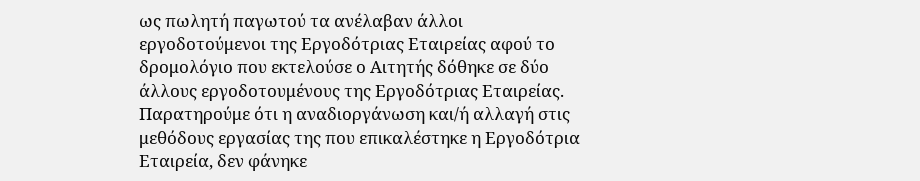ως πωλητή παγωτού τα ανέλαβαν άλλοι εργοδοτούμενοι της Εργοδότριας Εταιρείας αφού το δρομολόγιο που εκτελούσε ο Αιτητής δόθηκε σε δύο άλλους εργοδοτουμένους της Εργοδότριας Εταιρείας. Παρατηρούμε ότι η αναδιοργάνωση και/ή αλλαγή στις μεθόδους εργασίας της που επικαλέστηκε η Εργοδότρια Εταιρεία, δεν φάνηκε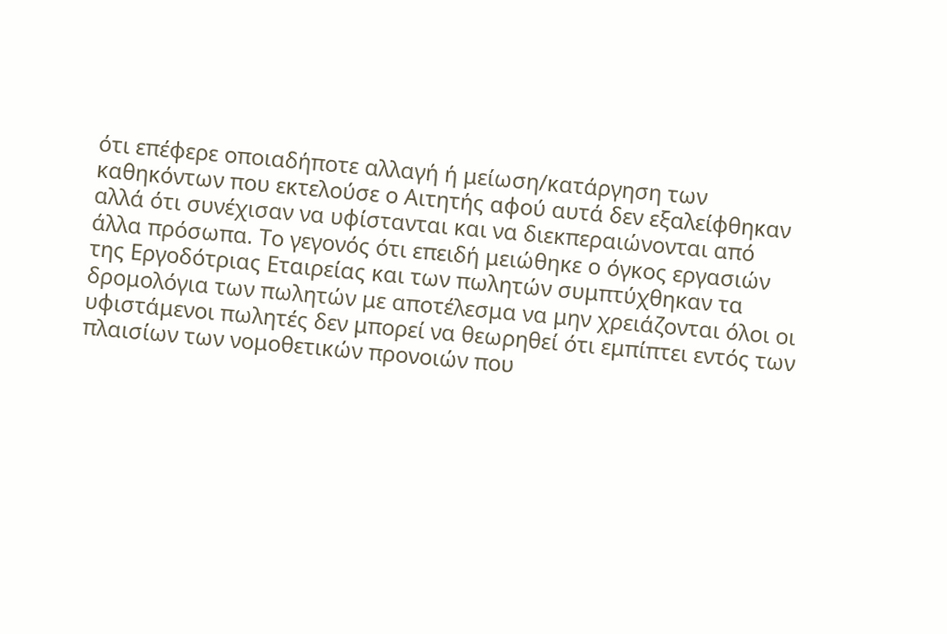ότι επέφερε οποιαδήποτε αλλαγή ή μείωση/κατάργηση των καθηκόντων που εκτελούσε ο Αιτητής αφού αυτά δεν εξαλείφθηκαν αλλά ότι συνέχισαν να υφίστανται και να διεκπεραιώνονται από άλλα πρόσωπα. Το γεγονός ότι επειδή μειώθηκε ο όγκος εργασιών της Εργοδότριας Εταιρείας και των πωλητών συμπτύχθηκαν τα δρομολόγια των πωλητών με αποτέλεσμα να μην χρειάζονται όλοι οι υφιστάμενοι πωλητές δεν μπορεί να θεωρηθεί ότι εμπίπτει εντός των πλαισίων των νομοθετικών προνοιών που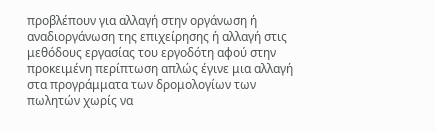προβλέπουν για αλλαγή στην οργάνωση ή αναδιοργάνωση της επιχείρησης ή αλλαγή στις μεθόδους εργασίας του εργοδότη αφού στην προκειμένη περίπτωση απλώς έγινε μια αλλαγή στα προγράμματα των δρομολογίων των πωλητών χωρίς να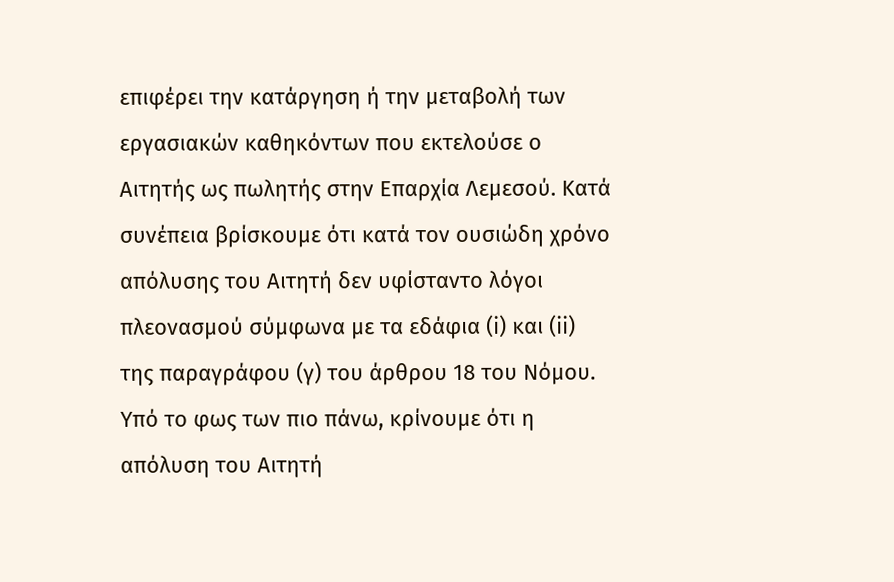επιφέρει την κατάργηση ή την μεταβολή των εργασιακών καθηκόντων που εκτελούσε ο Αιτητής ως πωλητής στην Επαρχία Λεμεσού. Κατά συνέπεια βρίσκουμε ότι κατά τον ουσιώδη χρόνο απόλυσης του Αιτητή δεν υφίσταντο λόγοι πλεονασμού σύμφωνα με τα εδάφια (i) και (ii) της παραγράφου (γ) του άρθρου 18 του Νόμου. Υπό το φως των πιο πάνω, κρίνουμε ότι η απόλυση του Αιτητή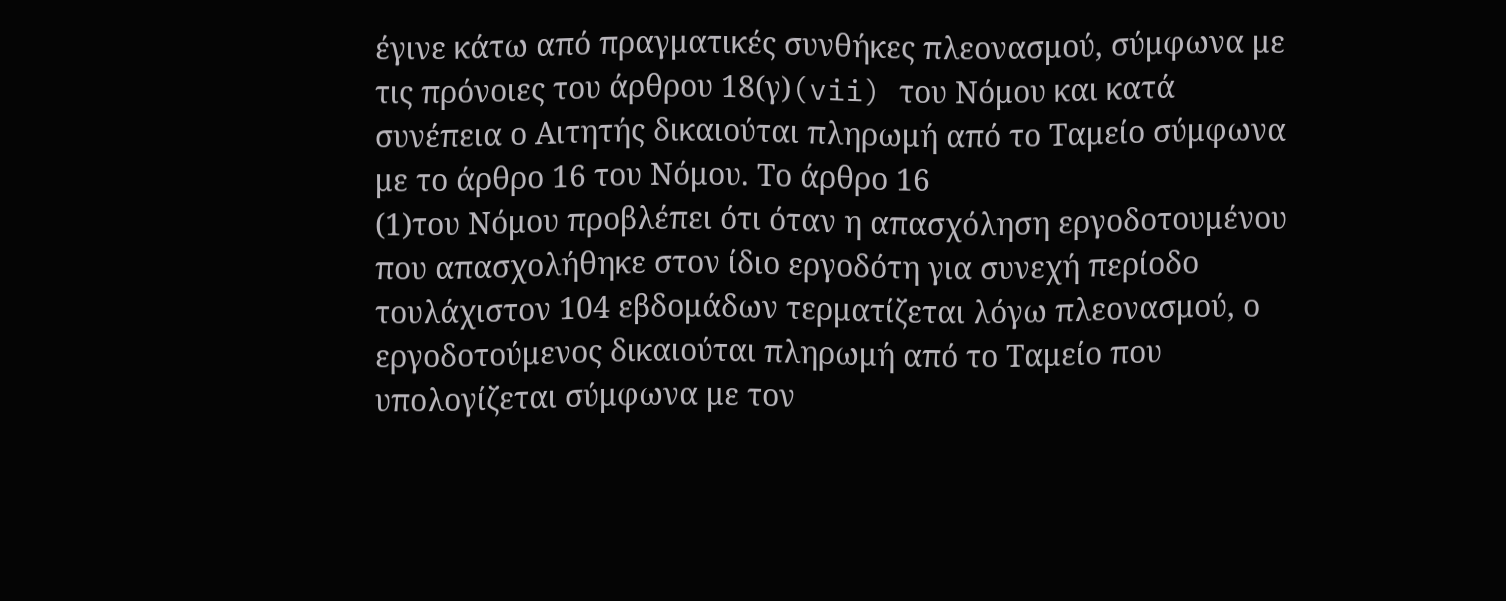έγινε κάτω από πραγματικές συνθήκες πλεονασμού, σύμφωνα με τις πρόνοιες του άρθρου 18(γ)(vii) του Νόμου και κατά συνέπεια ο Αιτητής δικαιούται πληρωμή από το Ταμείο σύμφωνα με το άρθρο 16 του Νόμου. Το άρθρο 16
(1)του Νόμου προβλέπει ότι όταν η απασχόληση εργοδοτουμένου που απασχολήθηκε στον ίδιο εργοδότη για συνεχή περίοδο τουλάχιστον 104 εβδομάδων τερματίζεται λόγω πλεονασμού, ο εργοδοτούμενος δικαιούται πληρωμή από το Ταμείο που υπολογίζεται σύμφωνα με τον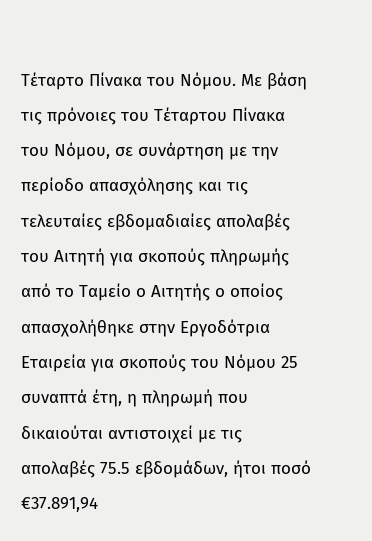Τέταρτο Πίνακα του Νόμου. Με βάση τις πρόνοιες του Τέταρτου Πίνακα του Νόμου, σε συνάρτηση με την περίοδο απασχόλησης και τις τελευταίες εβδομαδιαίες απολαβές του Αιτητή για σκοπούς πληρωμής από το Ταμείο ο Αιτητής ο οποίος απασχολήθηκε στην Εργοδότρια Εταιρεία για σκοπούς του Νόμου 25 συναπτά έτη, η πληρωμή που δικαιούται αντιστοιχεί με τις απολαβές 75.5 εβδομάδων, ήτοι ποσό €37.891,94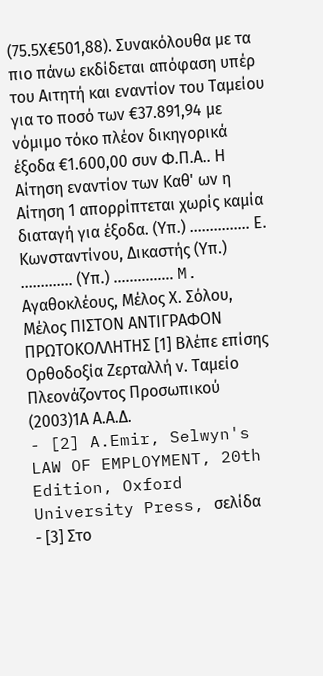(75.5Χ€501,88). Συνακόλουθα με τα πιο πάνω εκδίδεται απόφαση υπέρ του Αιτητή και εναντίον του Ταμείου για το ποσό των €37.891,94 με νόμιμο τόκο πλέον δικηγορικά έξοδα €1.600,00 συν Φ.Π.Α.. Η Αίτηση εναντίον των Καθ' ων η Αίτηση 1 απορρίπτεται χωρίς καμία διαταγή για έξοδα. (Υπ.) ............... Ε. Κωνσταντίνου, Δικαστής (Υπ.) ............. (Υπ.) ............... M. Αγαθοκλέους, Μέλος Χ. Σόλου, Μέλος ΠΙΣΤΟΝ ΑΝΤΙΓΡΑΦΟΝ ΠΡΩΤΟΚΟΛΛΗΤΗΣ [1] Βλέπε επίσης Ορθοδοξία Ζερταλλή ν. Ταμείο Πλεονάζοντος Προσωπικού
(2003)1Α Α.Α.Δ.
- [2] A.Emir, Selwyn's LAW OF EMPLOYMENT, 20th Edition, Oxford University Press, σελίδα
- [3] Στο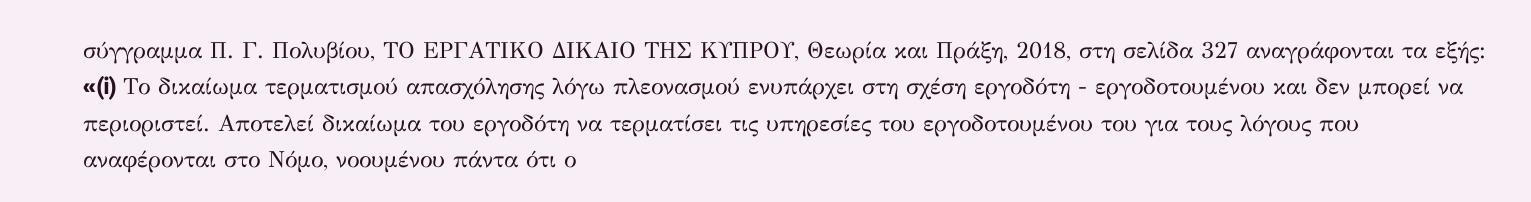σύγγραμμα Π. Γ. Πολυβίου, ΤΟ ΕΡΓΑΤΙΚΟ ΔΙΚΑΙΟ ΤΗΣ ΚΥΠΡΟΥ, Θεωρία και Πράξη, 2018, στη σελίδα 327 αναγράφονται τα εξής: «(i) Το δικαίωμα τερματισμού απασχόλησης λόγω πλεονασμού ενυπάρχει στη σχέση εργοδότη - εργοδοτουμένου και δεν μπορεί να περιοριστεί. Αποτελεί δικαίωμα του εργοδότη να τερματίσει τις υπηρεσίες του εργοδοτουμένου του για τους λόγους που αναφέρονται στο Νόμο, νοουμένου πάντα ότι ο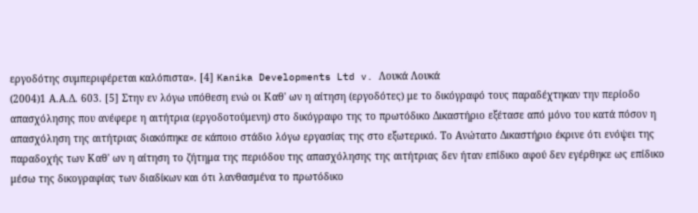εργοδότης συμπεριφέρεται καλόπιστα». [4] Kanika Developments Ltd v. Λουκά Λουκά
(2004)1 Α.Α.Δ. 603. [5] Στην εν λόγω υπόθεση ενώ οι Καθ' ων η αίτηση (εργοδότες) με το δικόγραφό τους παραδέχτηκαν την περίοδο απασχόλησης που ανέφερε η αιτήτρια (εργοδοτούμενη) στο δικόγραφο της το πρωτόδικο Δικαστήριο εξέτασε από μόνο του κατά πόσον η απασχόληση της αιτήτριας διακόπηκε σε κάποιο στάδιο λόγω εργασίας της στο εξωτερικό. Το Ανώτατο Δικαστήριο έκρινε ότι ενόψει της παραδοχής των Καθ' ων η αίτηση το ζήτημα της περιόδου της απασχόλησης της αιτήτριας δεν ήταν επίδικο αφού δεν εγέρθηκε ως επίδικο μέσω της δικογραφίας των διαδίκων και ότι λανθασμένα το πρωτόδικο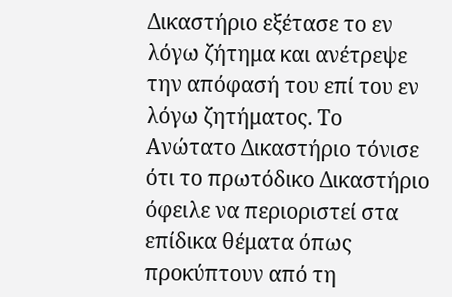Δικαστήριο εξέτασε το εν λόγω ζήτημα και ανέτρεψε την απόφασή του επί του εν λόγω ζητήματος. Το Ανώτατο Δικαστήριο τόνισε ότι το πρωτόδικο Δικαστήριο όφειλε να περιοριστεί στα επίδικα θέματα όπως προκύπτουν από τη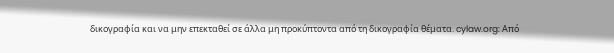δικογραφία και να μην επεκταθεί σε άλλα μη προκύπτοντα από τη δικογραφία θέματα. cylaw.org: Από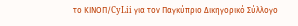το ΚΙΝOΠ/CyLii για τον Παγκύπριο Δικηγορικό Σύλλογο